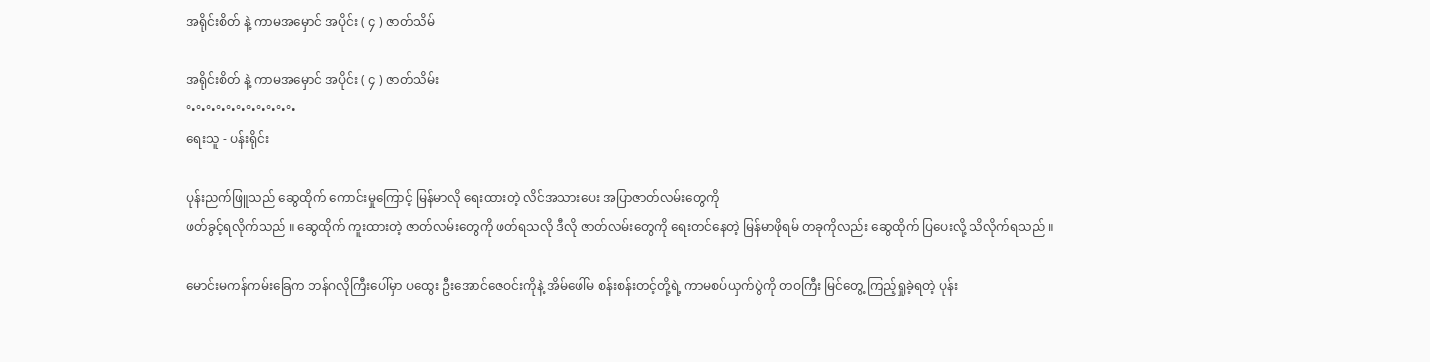အရိုင်းစိတ် နဲ့ ကာမအမှောင် အပိုင်း ( ၄ ) ဇာတ်သိမ်

အရိုင်းစိတ် နဲ့ ကာမအမှောင် အပိုင်း ( ၄ ) ဇာတ်သိမ်း
°•°•°•°•°•°•°•°•°•°•°•
ရေးသူ - ပန်းရိုင်း

ပုန်းညက်ဖြူသည် ဆွေထိုက် ကောင်းမှုကြောင့် မြန်မာလို ရေးထားတဲ့ လိင်အသားပေး အပြာဇာတ်လမ်းတွေကို
ဖတ်ခွင့်ရလိုက်သည် ။ ဆွေထိုက် ကူးထားတဲ့ ဇာတ်လမ်းတွေကို ဖတ်ရသလို ဒီလို ဇာတ်လမ်းတွေကို ရေးတင်နေတဲ့ မြန်မာဖိုရမ် တခုကိုလည်း ဆွေထိုက် ပြပေးလို့ သိလိုက်ရသည် ။

မောင်းမကန်ကမ်းခြေက ဘန်ဂလိုကြီးပေါ်မှာ ပထွေး ဦးအောင်ဇေဝင်းကိုနဲ့ အိမ်ဖေါ်မ စန်းစန်းတင့်တို့ရဲ့ ကာမစပ်ယှက်ပွဲကို တဝကြီး မြင်တွေ့ ကြည့်ရှုခဲ့ရတဲ့ ပုန်း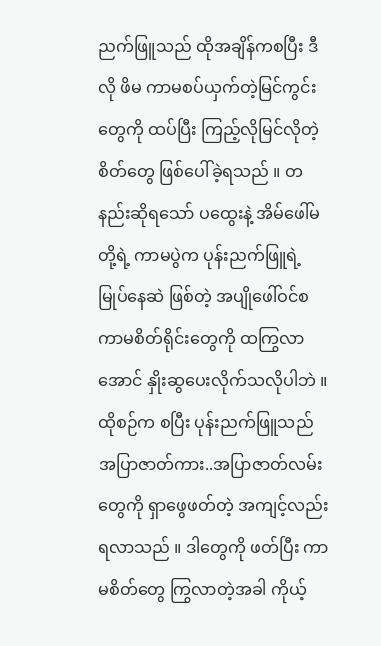ညက်ဖြူသည် ထိုအချိန်ကစပြီး ဒီလို ဖိမ ကာမစပ်ယှက်တဲ့မြင်ကွင်းတွေကို ထပ်ပြီး ကြည့်လိုမြင်လိုတဲ့ စိတ်တွေ ဖြစ်ပေါ်ခဲ့ရသည် ။ တနည်းဆိုရသော် ပထွေးနဲ့ အိမ်ဖေါ်မ တို့ရဲ့ ကာမပွဲက ပုန်းညက်ဖြူရဲ့ မြုပ်နေဆဲ ဖြစ်တဲ့ အပျိုဖေါ်ဝင်စ ကာမစိတ်ရိုင်းတွေကို ထကြွလာအောင် နှိုးဆွပေးလိုက်သလိုပါဘဲ ။ ထိုစဉ်က စပြီး ပုန်းညက်ဖြူသည် အပြာဇာတ်ကား..အပြာဇာတ်လမ်းတွေကို ရှာဖွေဖတ်တဲ့ အကျင့်လည်း ရလာသည် ။ ဒါတွေကို ဖတ်ပြီး ကာမစိတ်တွေ ကြွလာတဲ့အခါ ကိုယ့်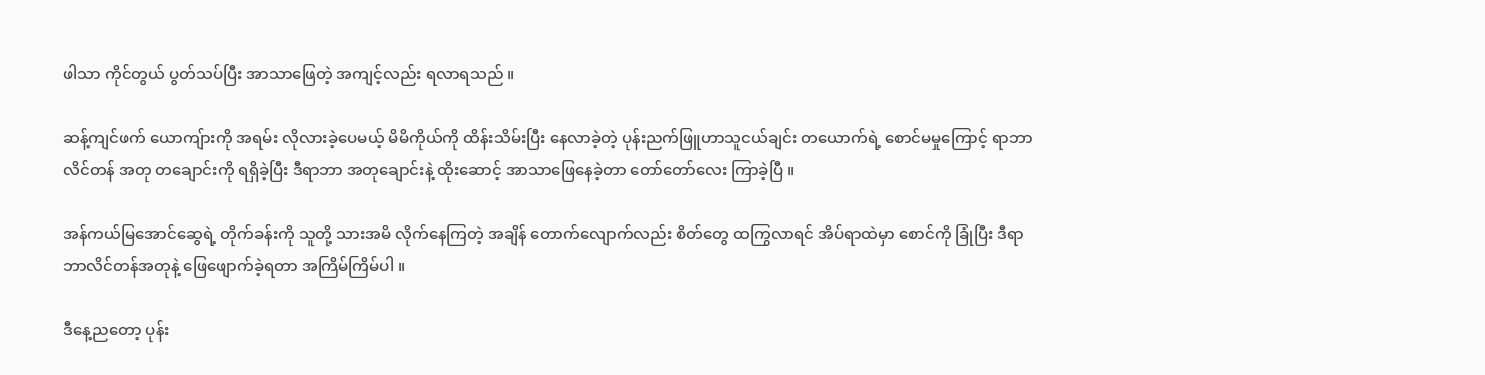ဖါသာ ကိုင်တွယ် ပွတ်သပ်ပြီး အာသာဖြေတဲ့ အကျင့်လည်း ရလာရသည် ။

ဆန့်ကျင်ဖက် ယောကျ်ားကို အရမ်း လိုလားခဲ့ပေမယ့် မိမိကိုယ်ကို ထိန်းသိမ်းပြီး နေလာခဲ့တဲ့ ပုန်းညက်ဖြူဟာသူငယ်ချင်း တယောက်ရဲ့ စောင်မမှုကြောင့် ရာဘာ လိင်တန် အတု တချောင်းကို ရရှိခဲ့ပြီး ဒီရာဘာ အတုချောင်းနဲ့ ထိုးဆောင့် အာသာဖြေနေခဲ့တာ တော်တော်လေး ကြာခဲ့ပြီ ။

အန်ကယ်မြအောင်ဆွေရဲ့ တိုက်ခန်းကို သူတို့ သားအမိ လိုက်နေကြတဲ့ အချိန် တောက်လျောက်လည်း စိတ်တွေ ထကြွလာရင် အိပ်ရာထဲမှာ စောင်ကို ခြုံပြီး ဒီရာဘာလိင်တန်အတုနဲ့ ဖြေဖျောက်ခဲ့ရတာ အကြိမ်ကြိမ်ပါ ။

ဒီနေ့ညတော့ ပုန်း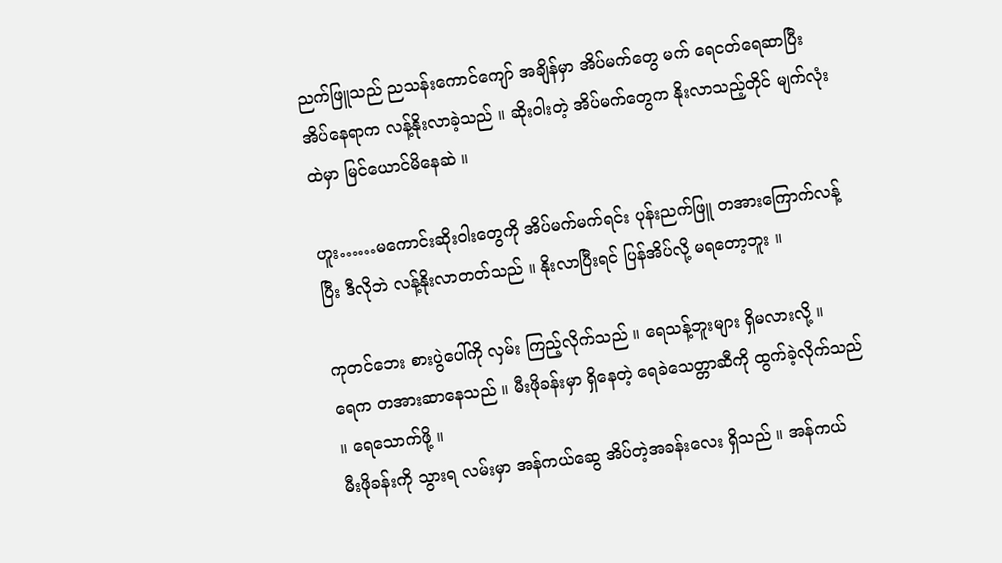ညက်ဖြူသည် ညသန်းကောင်ကျော် အချိန်မှာ အိပ်မက်တွေ မက် ရေငတ်ရေဆာပြီး အိပ်နေရာက လန့်နိုးလာခဲ့သည် ။ ဆိုးဝါးတဲ့ အိပ်မက်တွေက နိုးလာသည့်တိုင် မျက်လုံးထဲမှာ မြင်ယောင်မိနေဆဲ ။

ဟူး……မကောင်းဆိုးဝါးတွေကို အိပ်မက်မက်ရင်း ပုန်းညက်ဖြူ တအားကြောက်လန့်ပြီး ဒီလိုဘဲ လန့်နိုးလာတတ်သည် ။ နိုးလာပြီးရင် ပြန်အိပ်လို့ မရတော့ဘူး ။

ကုတင်ဘေး စားပွဲပေါ်ကို လှမ်း ကြည့်လိုက်သည် ။ ရေသန့်ဘူးများ ရှိမလားလို့ ။
ရေက တအားဆာနေသည် ။ မီးဖိုခန်းမှာ ရှိနေတဲ့ ရေခဲသေတ္တာဆီကို ထွက်ခဲ့လိုက်သည် ။ ရေသောက်ဖို့ ။
မီးဖိုခန်းကို သွားရ လမ်းမှာ အန်ကယ်ဆွေ အိပ်တဲ့အခန်းလေး ရှိသည် ။ အန်ကယ်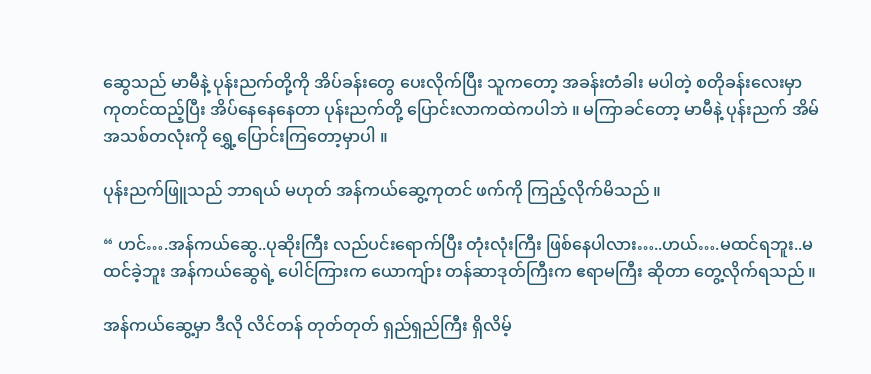ဆွေသည် မာမီနဲ့ ပုန်းညက်တို့ကို အိပ်ခန်းတွေ ပေးလိုက်ပြီး သူကတော့ အခန်းတံခါး မပါတဲ့ စတိုခန်းလေးမှာ ကုတင်ထည့်ပြီး အိပ်နေနေနေတာ ပုန်းညက်တို့ ပြောင်းလာကထဲကပါဘဲ ။ မကြာခင်တော့ မာမီနဲ့ ပုန်းညက် အိမ်အသစ်တလုံးကို ရွှေ့ပြောင်းကြတော့မှာပါ ။

ပုန်းညက်ဖြူသည် ဘာရယ် မဟုတ် အန်ကယ်ဆွေ့ကုတင် ဖက်ကို ကြည့်လိုက်မိသည် ။

“ ဟင်….အန်ကယ်ဆွေ..ပုဆိုးကြီး လည်ပင်းရောက်ပြီး တုံးလုံးကြီး ဖြစ်နေပါလား…..ဟယ်….မထင်ရဘူး..မထင်ခဲ့ဘူး အန်ကယ်ဆွေရဲ့ ပေါင်ကြားက ယောကျ်ား တန်ဆာဒုတ်ကြီးက ဧရာမကြီး ဆိုတာ တွေ့လိုက်ရသည် ။

အန်ကယ်ဆွေ့မှာ ဒီလို လိင်တန် တုတ်တုတ် ရှည်ရှည်ကြီး ရှိလိမ့်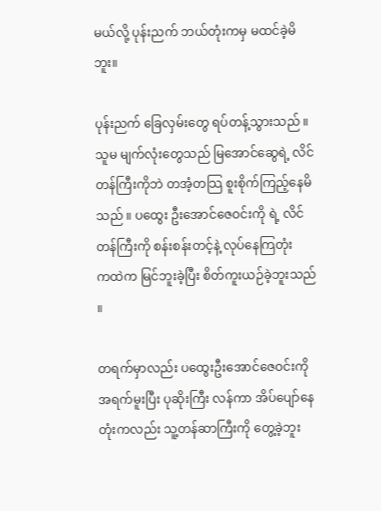မယ်လို့ ပုန်းညက် ဘယ်တုံးကမှ မထင်ခဲ့မိဘူး။

ပုန်းညက် ခြေလှမ်းတွေ ရပ်တန့်သွားသည် ။ သူမ မျက်လုံးတွေသည် မြအောင်ဆွေရဲ့ လိင်တန်ကြီးကိုဘဲ တအံ့တသြ စူးစိုက်ကြည့်နေမိသည် ။ ပထွေး ဦးအောင်ဇေဝင်းကို ရဲ့ လိင်တန်ကြီးကို စန်းစန်းတင့်နဲ့ လုပ်နေကြတုံး
ကထဲက မြင်ဘူးခဲ့ပြီး စိတ်ကူးယဉ်ခဲ့ဘူးသည် ။

တရက်မှာလည်း ပထွေးဦးအောင်ဇေဝင်းကို အရက်မူးပြီး ပုဆိုးကြီး လန်ကာ အိပ်ပျော်နေတုံးကလည်း သူ့တန်ဆာကြီးကို တွေ့ခဲ့ဘူး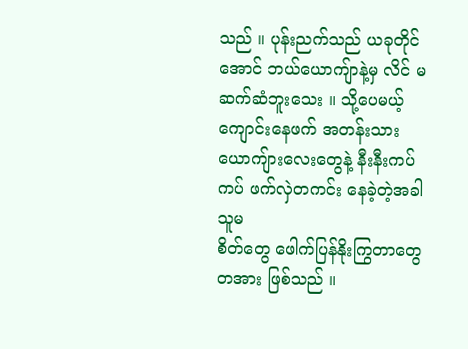သည် ။ ပုန်းညက်သည် ယခုတိုင်အောင် ဘယ်ယောကျ်ာနဲ့မှ လိင် မဆက်ဆံဘူးသေး ။ သို့ပေမယ့် ကျောင်းနေဖက် အတန်းသား ယောကျ်ားလေးတွေနဲ့ နီးနီးကပ်ကပ် ဖက်လှဲတကင်း နေခဲ့တဲ့အခါ သူမ
စိတ်တွေ ဖေါက်ပြန်နိုးကြွတာတွေ တအား ဖြစ်သည် ။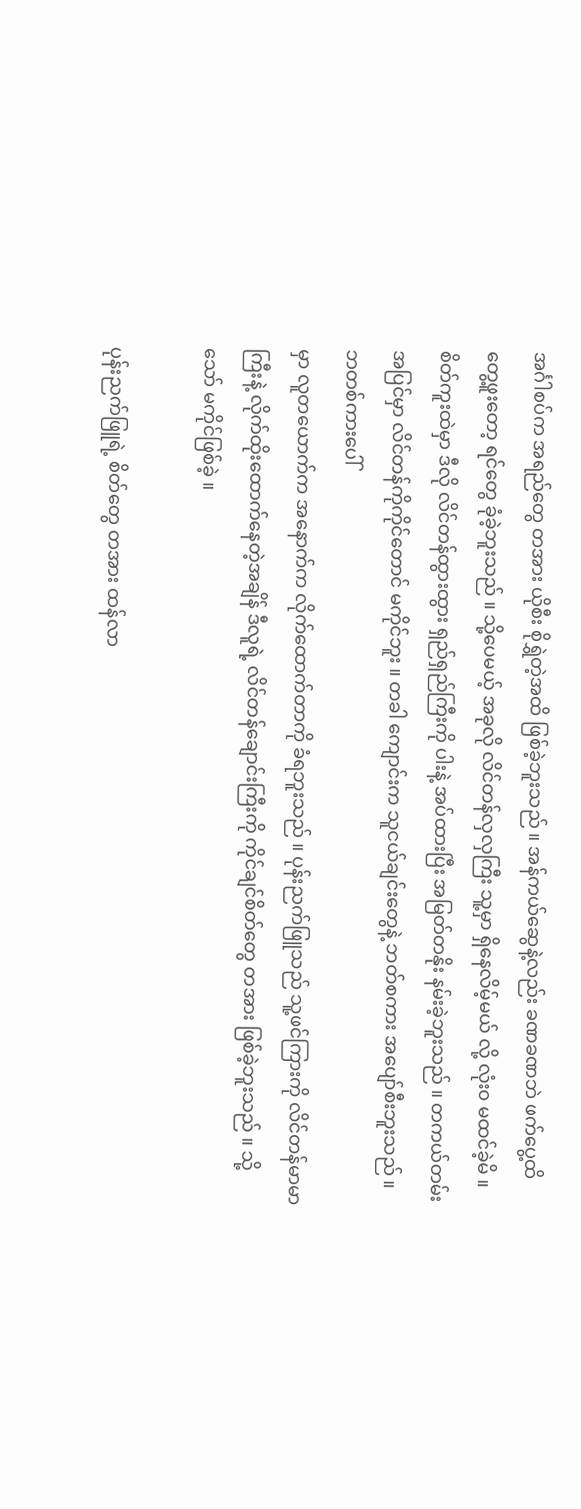အင်္ဂါစပ်က အရည်တွေ တအား ယိုစီး စိုရွှဲတဲ့အထိ ဖြစ်ခဲ့ဘူးသည် ။ အန်ကယ်ဆွေနဲ့လည်း ခဏခဏဘဲ ဖက်ပွေ့ထိတွေ့ဖူးတော့ ရင်တွေ ခုံခဲ့ဘူးသည် ။ သို့ပေမယ့် အခုလို လိင်တန်လှလှကြီး သူ့မှာ ရှိနေလိမ့်မယ် လို့ လုံး၀ မထင်ခဲ့မိ ။ စိတ်ကူးထဲမှာ ဒီလို လိင်တန်ထွားထွား ရှည်ရှည်ကြီးကို ပါးနဲ့ အပ်ထားပြီး အမြတ်တနိုး နမ်းခဲ့ဘူးသည် ။ တကယ်တမ်း အပြင်မှာ လိင်တန်ကိုကိုင်တောင် မကိုင်ဘူး ။ တခါ ကျောင်းက သူငယ်ချင်းတွေနဲ့ ဘတ်စကား အပျော်စီးဘူးသည် ။ ဘတစ်ကားပေါ်
မှာ လူတယောက်က အနောက်က လိုက်ထောက်တာကို ခံရဘူးသည် ။ ပုန်းညက်ဖြူသည် သူ့ဖင်ကြားကို လိင်တန်မာမာကြီးနဲ့ လိုက်ထိုးထောက်နေတဲ့အချိန် ဒီလူရဲ့ လိင်တန်ချောင်းကြီးကို ကိုင်ချင်စိတ်တွေ တအား ဖြစ်ခဲ့ဘူးသည် ။ သို့သော် မကိုင်ဖြစ်ခဲ့ ။

ပုန်းညက်ဖြူရဲ့ စိတ်တွေ တအား ထန်လာ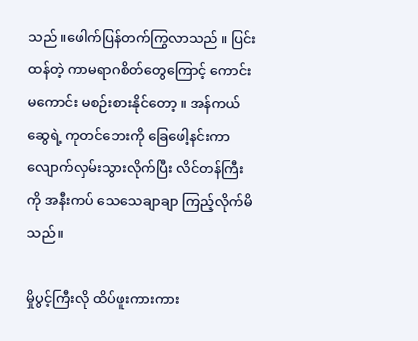သည် ။ဖေါက်ပြန်တက်ကြွလာသည် ။ ပြင်းထန်တဲ့ ကာမရာဂစိတ်တွေကြောင့် ကောင်းမကောင်း မစဉ်းစားနိုင်တော့ ။ အန်ကယ်ဆွေရဲ့ ကုတင်ဘေးကို ခြေဖေါ့နင်းကာ လျောက်လှမ်းသွားလိုက်ပြီး လိင်တန်ကြီးကို အနီးကပ် သေသေချာချာ ကြည့်လိုက်မိသည်။

မှိုပွင့်ကြီးလို ထိပ်ဖူးကားကား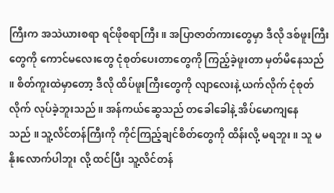ကြီးက အသဲယားစရာ ရင်ဖိုစရာကြီး ။ အပြာဇာတ်ကားတွေမှာ ဒီလို ဒစ်ဖူးကြီးတွေကို ကောင်မလေးတွေ ငုံစုတ်ပေးတာတွေကို ကြည့်ခဲ့ဖူးတာ မှတ်မိနေသည် ။ စိတ်ကူးထဲမှာတော့ ဒီလို ထိပ်ဖူးကြီးတွေကို လျာလေးနဲ့ ယက်လိုက် ငုံစုတ်လိုက် လုပ်ခဲ့ဘူးသည် ။ အန်ကယ်ဆွေသည် တခေါခေါနဲ့ အိပ်မောကျနေ
သည် ။ သူ့လိင်တန်ကြီးကို ကိုင်ကြည့်ချင်စိတ်တွေကို ထိန်းလို့ မရဘူး ။ သူ မနိုးလောက်ပါဘူး လို့ ထင်ပြီး သူ့လိင်တန်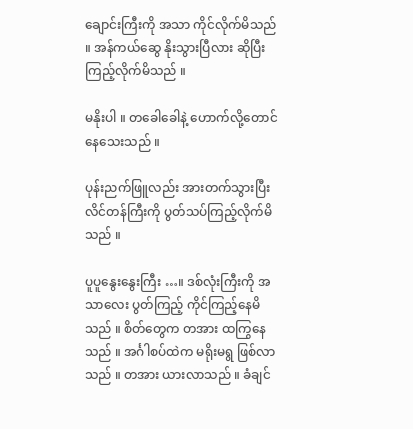ချောင်းကြီးကို အသာ ကိုင်လိုက်မိသည် ။ အန်ကယ်ဆွေ နိုးသွားပြီလား ဆိုပြီး ကြည့်လိုက်မိသည် ။

မနိုးပါ ။ တခေါခေါနဲ့ ဟောက်လို့တောင် နေသေးသည် ။

ပုန်းညက်ဖြူလည်း အားတက်သွားပြီး လိင်တန်ကြီးကို ပွတ်သပ်ကြည့်လိုက်မိသည် ။

ပူပူနွေးနွေးကြီး …။ ဒစ်လုံးကြီးကို အသာလေး ပွတ်ကြည့် ကိုင်ကြည့်နေမိသည် ။ စိတ်တွေက တအား ထကြွနေသည် ။ အင်္ဂါစပ်ထဲက မရိုးမရွ ဖြစ်လာသည် ။ တအား ယားလာသည် ။ ခံချင်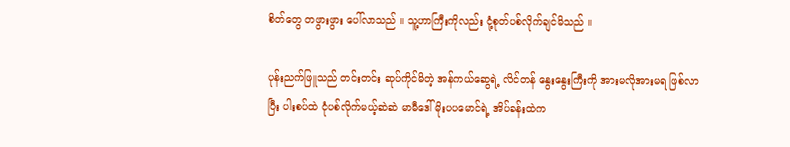စိတ်တွေ တဖွားဖွား ပေါ်လာသည် ။ သူ့ဟာကြီးကိုလည်း ငုံ့စုတ်ပစ်လိုက်ချင်မိသည် ။

ပုန်းညက်ဖြူသည် တင်းတင်း ဆုပ်ကိုင်မိတဲ့ အန်ကယ်ဆွေရဲ့ လိင်တန် နွေးနွေးကြီးကို အားမလိုအားမရ ဖြစ်လာ
ပြီး ပါးစပ်ထဲ ငုံပစ်လိုက်မယ့်ဆဲဆဲ မာမီဒေါ်မိုးပပမောင်ရဲ့ အိပ်ခန်းထဲက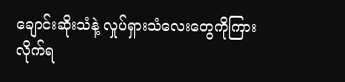ချောင်းဆိုးသံနဲ့ လှုပ်ရှားသံလေးတွေကိုကြားလိုက်ရ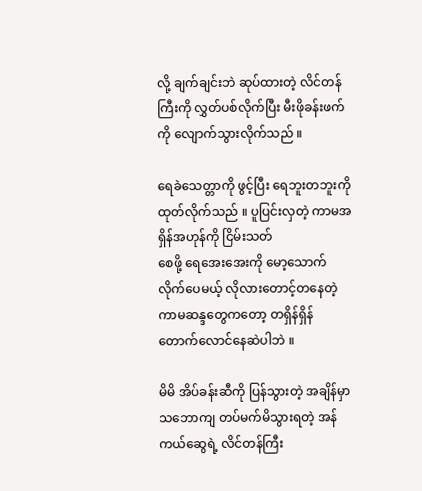လို့ ချက်ချင်းဘဲ ဆုပ်ထားတဲ့ လိင်တန်ကြီးကို လွှတ်ပစ်လိုက်ပြီး မီးဖိုခန်းဖက်ကို လျောက်သွားလိုက်သည် ။

ရေခဲသေတ္တာကို ဖွင့်ပြီး ရေဘူးတဘူးကို ထုတ်လိုက်သည် ။ ပူပြင်းလှတဲ့ ကာမအရှိန်အဟုန်ကို ငြိမ်းသတ်
စေဖို့ ရေအေးအေးကို မော့သောက်လိုက်ပေမယ့် လိုလားတောင့်တနေတဲ့ ကာမဆန္ဒတွေကတော့ တရှိန်ရှိန်
တောက်လောင်နေဆဲပါဘဲ ။

မိမိ အိပ်ခန်းဆီကို ပြန်သွားတဲ့ အချိန်မှာ သဘောကျ တပ်မက်မိသွားရတဲ့ အန်ကယ်ဆွေရဲ့ လိင်တန်ကြီး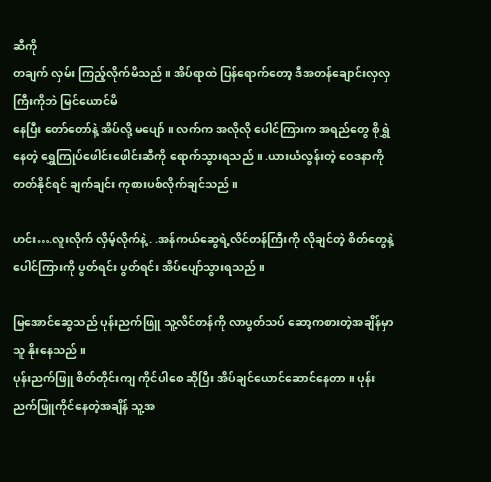ဆီကို
တချက် လှမ်း ကြည့်လိုက်မိသည် ။ အိပ်ရာထဲ ပြန်ရောက်တော့ ဒီအတန်ချောင်းလှလှကြီးကိုဘဲ မြင်ယောင်မိ
နေပြီး တော်တော်နဲ့ အိပ်လို့ မပျော် ။ လက်က အလိုလို ပေါင်ကြားက အရည်တွေ စိုရွှဲနေတဲ့ ရွှေကြုပ်ဖေါင်းဖေါင်းဆီကို ရောက်သွားရသည် ။ .ယားယံလွန်းတဲ့ ဝေဒနာကို တတ်နိုင်ရင် ချက်ချင်း ကုစားပစ်လိုက်ချင်သည် ။

ဟင်း….လူးလိုက် လှိမ့်လိုက်နဲ့ . .အန်ကယ်ဆွေရဲ့လိင်တန်ကြီးကို လိုချင်တဲ့ စိတ်တွေနဲ့ ပေါင်ကြားကို ပွတ်ရင်း ပွတ်ရင်း အိပ်ပျော်သွားရသည် ။

မြအောင်ဆွေသည် ပုန်းညက်ဖြူ သူ့လိင်တန်ကို လာပွတ်သပ် ဆော့ကစားတဲ့အချိန်မှာ သူ နိုးနေသည် ။
ပုန်းညက်ဖြူ စိတ်တိုင်းကျ ကိုင်ပါစေ ဆိုပြီး အိပ်ချင်ယောင်ဆောင်နေတာ ။ ပုန်းညက်ဖြူကိုင်နေတဲ့အချိန် သူ့အ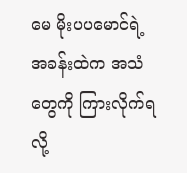မေ မိုးပပမောင်ရဲ့ အခန်းထဲက အသံတွေကို ကြားလိုက်ရလို့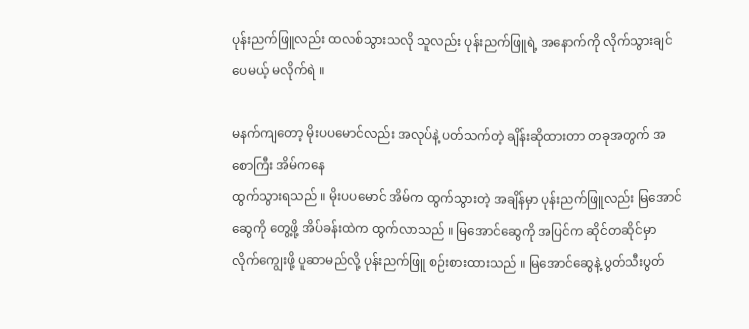ပုန်းညက်ဖြူလည်း ထလစ်သွားသလို သူလည်း ပုန်းညက်ဖြူရဲ့ အနောက်ကို လိုက်သွားချင်ပေမယ့် မလိုက်ရဲ ။

မနက်ကျတော့ မိုးပပမောင်လည်း အလုပ်နဲ့ ပတ်သက်တဲ့ ချိန်းဆိုထားတာ တခုအတွက် အစောကြီး အိမ်ကနေ
ထွက်သွားရသည် ။ မိုးပပမောင် အိမ်က ထွက်သွားတဲ့ အချိန်မှာ ပုန်းညက်ဖြူလည်း မြအောင်ဆွေကို တွေ့ဖို့ အိပ်ခန်းထဲက ထွက်လာသည် ။ မြအောင်ဆွေကို အပြင်က ဆိုင်တဆိုင်မှာ လိုက်ကျွေးဖို့ ပူဆာမည်လို့ ပုန်းညက်ဖြူ စဉ်းစားထားသည် ။ မြအောင်ဆွေနဲ့ ပွတ်သီးပွတ်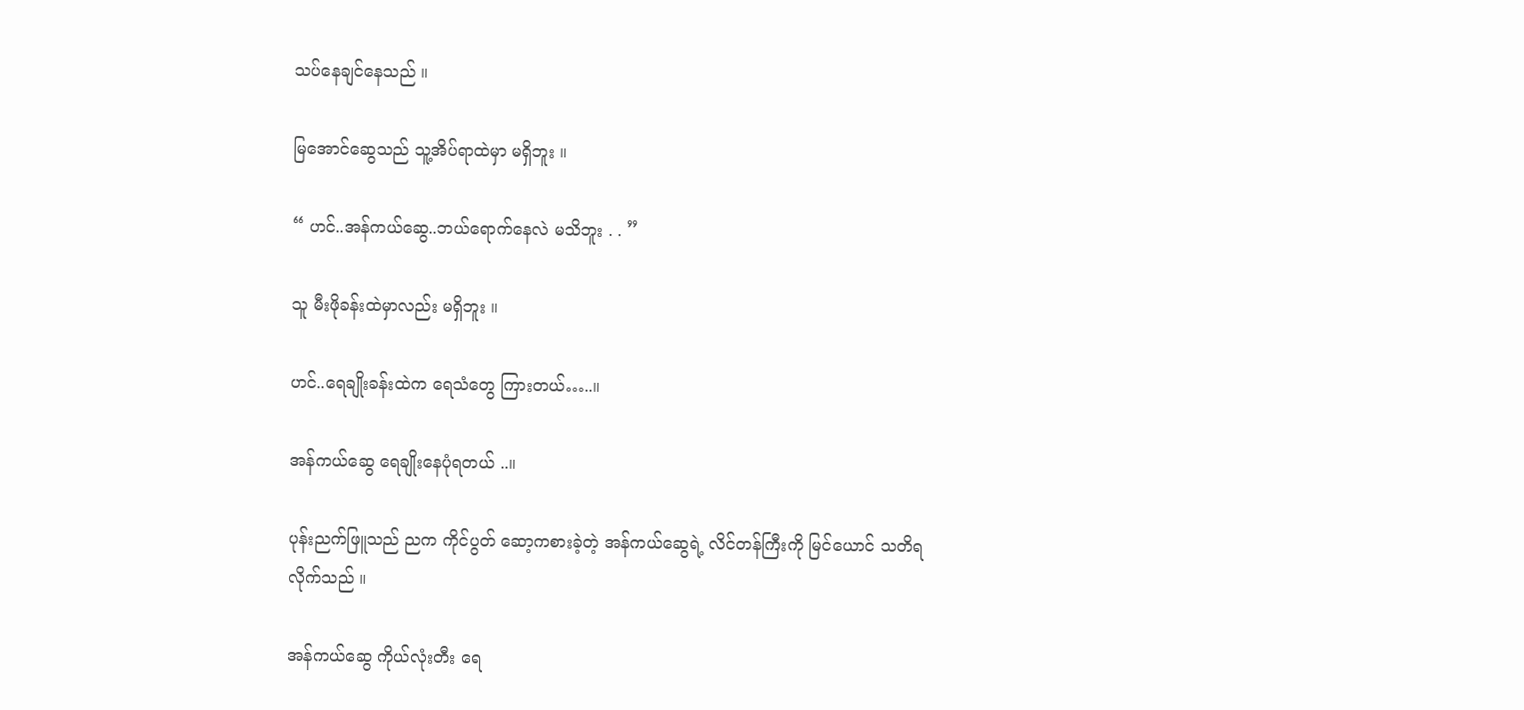သပ်နေချင်နေသည် ။

မြအောင်ဆွေသည် သူ့အိပ်ရာထဲမှာ မရှိဘူး ။

“ ဟင်..အန်ကယ်ဆွေ..ဘယ်ရောက်နေလဲ မသိဘူး . . ”

သူ မီးဖိုခန်းထဲမှာလည်း မရှိဘူး ။

ဟင်..ရေချိုးခန်းထဲက ရေသံတွေ ကြားတယ်…..။

အန်ကယ်ဆွေ ရေချိုးနေပုံရတယ် ..။

ပုန်းညက်ဖြူသည် ညက ကိုင်ပွတ် ဆော့ကစားခဲ့တဲ့ အန်ကယ်ဆွေရဲ့ လိင်တန်ကြီးကို မြင်ယောင် သတိရ
လိုက်သည် ။

အန်ကယ်ဆွေ ကိုယ်လုံးတီး ရေ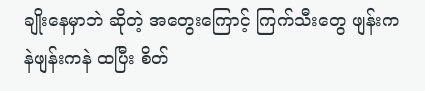ချိုးနေမှာဘဲ ဆိုတဲ့ အတွေးကြောင့် ကြက်သီးတွေ ဖျန်းကနဲဖျန်းကနဲ ထပြီး စိတ်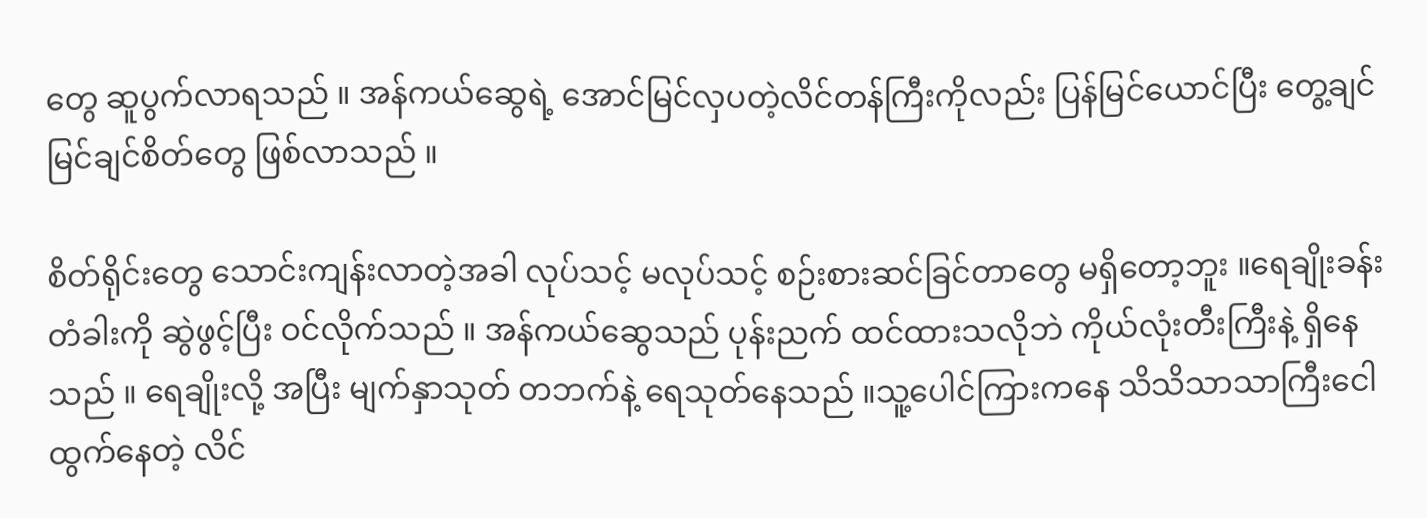တွေ ဆူပွက်လာရသည် ။ အန်ကယ်ဆွေရဲ့ အောင်မြင်လှပတဲ့လိင်တန်ကြီးကိုလည်း ပြန်မြင်ယောင်ပြီး တွေ့ချင် မြင်ချင်စိတ်တွေ ဖြစ်လာသည် ။

စိတ်ရိုင်းတွေ သောင်းကျန်းလာတဲ့အခါ လုပ်သင့် မလုပ်သင့် စဉ်းစားဆင်ခြင်တာတွေ မရှိတော့ဘူး ။ရေချိုးခန်းတံခါးကို ဆွဲဖွင့်ပြီး ဝင်လိုက်သည် ။ အန်ကယ်ဆွေသည် ပုန်းညက် ထင်ထားသလိုဘဲ ကိုယ်လုံးတီးကြီးနဲ့ ရှိနေသည် ။ ရေချိုးလို့ အပြီး မျက်နှာသုတ် တဘက်နဲ့ ရေသုတ်နေသည် ။သူ့ပေါင်ကြားကနေ သိသိသာသာကြီးငေါထွက်နေတဲ့ လိင်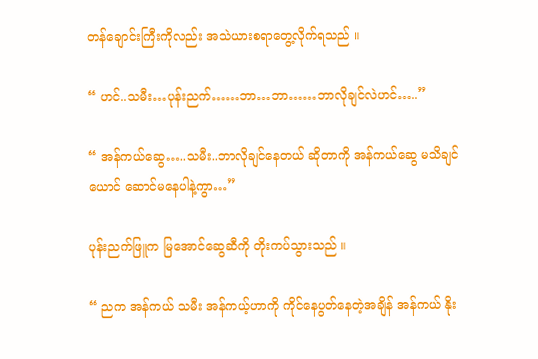တန်ချောင်းကြီးကိုလည်း အသဲယားစရာတွေ့လိုက်ရသည် ။

“ ဟင်..သမီး…ပုန်းညက်……ဘာ…ဘာ……ဘာလိုချင်လဲဟင်…..”

“ အန်ကယ်ဆွေ…..သမီး..ဘာလိုချင်နေတယ် ဆိုတာကို အန်ကယ်ဆွေ မသိချင်ယောင် ဆောင်မနေပါနဲ့ကွာ…”

ပုန်းညက်ဖြူက မြအောင်ဆွေဆီကို တိုးကပ်သွားသည် ။

“ ညက အန်ကယ် သမီး အန်ကယ့်ဟာကို ကိုင်နေပွတ်နေတဲ့အချိန် အန်ကယ် နိုး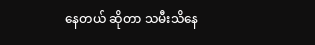နေတယ် ဆိုတာ သမီးသိနေ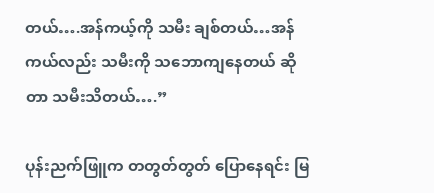တယ်….အန်ကယ့်ကို သမီး ချစ်တယ်…အန်ကယ်လည်း သမီးကို သဘောကျနေတယ် ဆိုတာ သမီးသိတယ်….”

ပုန်းညက်ဖြူက တတွတ်တွတ် ပြောနေရင်း မြ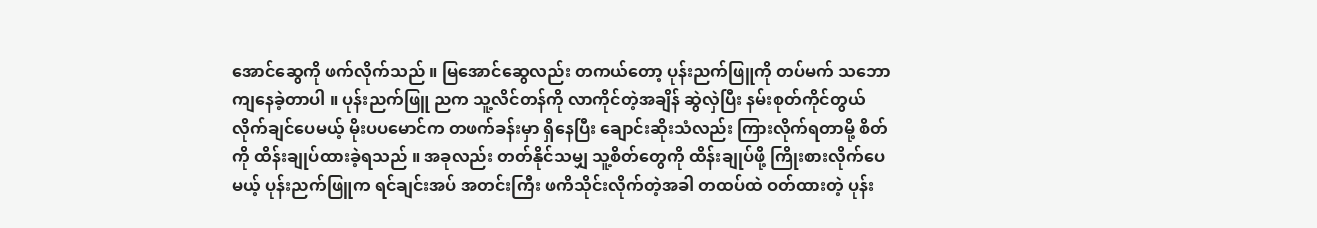အောင်ဆွေကို ဖက်လိုက်သည် ။ မြအောင်ဆွေလည်း တကယ်တော့ ပုန်းညက်ဖြူကို တပ်မက် သဘောကျနေခဲ့တာပါ ။ ပုန်းညက်ဖြူ ညက သူ့လိင်တန်ကို လာကိုင်တဲ့အချိန် ဆွဲလှဲပြီး နမ်းစုတ်ကိုင်တွယ် လိုက်ချင်ပေမယ့် မိုးပပမောင်က တဖက်ခန်းမှာ ရှိနေပြီး ချောင်းဆိုးသံလည်း ကြားလိုက်ရတာမို့ စိတ်ကို ထိန်းချုပ်ထားခဲ့ရသည် ။ အခုလည်း တတ်နိုင်သမျှ သူ့စိတ်တွေကို ထိန်းချုပ်ဖို့ ကြိုးစားလိုက်ပေ
မယ့် ပုန်းညက်ဖြူက ရင်ချင်းအပ် အတင်းကြီး ဖကိသိုင်းလိုက်တဲ့အခါ တထပ်ထဲ ဝတ်ထားတဲ့ ပုန်း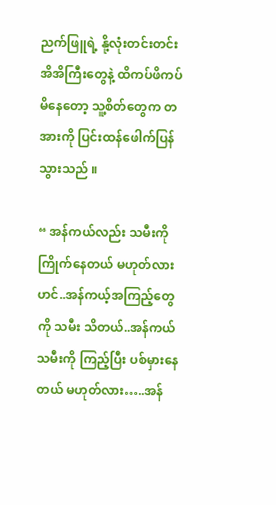ညက်ဖြူရဲ့ နို့လုံးတင်းတင်းအိအိကြီးတွေနဲ့ ထိကပ်ဖိကပ်မိနေတော့ သူ့စိတ်တွေက တအားကို ပြင်းထန်ဖေါက်ပြန်သွားသည် ။

“ အန်ကယ်လည်း သမီးကို ကြိုက်နေတယ် မဟုတ်လားဟင်..အန်ကယ့်အကြည့်တွေကို သမီး သိတယ်..အန်ကယ် သမီးကို ကြည့်ပြီး ပစ်မှားနေတယ် မဟုတ်လား…..အန်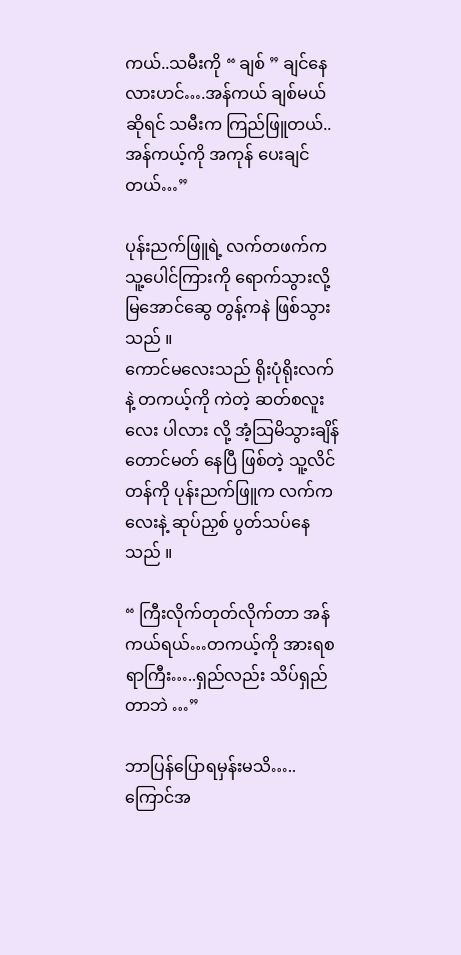ကယ်..သမီးကို “ ချစ် ” ချင်နေလားဟင်….အန်ကယ် ချစ်မယ် ဆိုရင် သမီးက ကြည်ဖြူတယ်..အန်ကယ့်ကို အကုန် ပေးချင်တယ်…”

ပုန်းညက်ဖြူရဲ့ လက်တဖက်က သူ့ပေါင်ကြားကို ရောက်သွားလို့ မြအောင်ဆွေ တွန့်ကနဲ ဖြစ်သွားသည် ။
ကောင်မလေးသည် ရိုးပုံရိုးလက်နဲ့ တကယ့်ကို ကဲတဲ့ ဆတ်စလူးလေး ပါလား လို့ အံ့သြမိသွားချိန် တောင်မတ် နေပြီ ဖြစ်တဲ့ သူ့လိင်တန်ကို ပုန်းညက်ဖြူက လက်ကလေးနဲ့ ဆုပ်ညှစ် ပွတ်သပ်နေသည် ။

“ ကြီးလိုက်တုတ်လိုက်တာ အန်ကယ်ရယ်…တကယ့်ကို အားရစရာကြီး…..ရှည်လည်း သိပ်ရှည်တာဘဲ …”

ဘာပြန်ပြောရမှန်းမသိ…..ကြောင်အ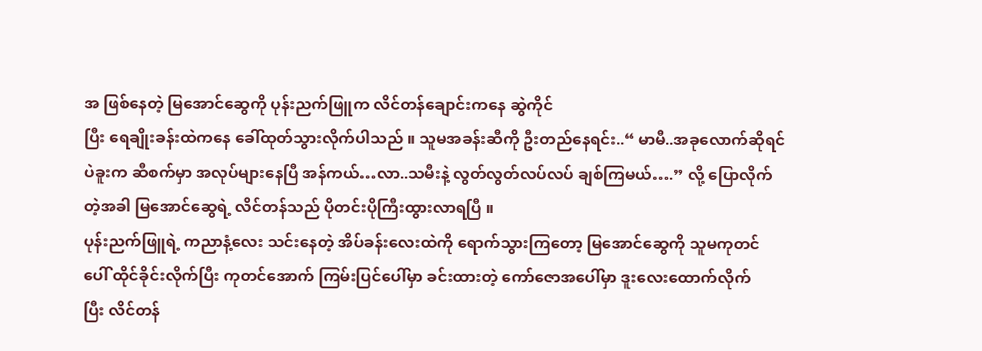အ ဖြစ်နေတဲ့ မြအောင်ဆွေကို ပုန်းညက်ဖြူက လိင်တန်ချောင်းကနေ ဆွဲကိုင်
ပြီး ရေချိုးခန်းထဲကနေ ခေါ်ထုတ်သွားလိုက်ပါသည် ။ သူမအခန်းဆီကို ဦးတည်နေရင်း..“ မာမီ..အခုလောက်ဆိုရင်
ပဲခူးက ဆီစက်မှာ အလုပ်များနေပြီ အန်ကယ်…လာ..သမီးနဲ့ လွတ်လွတ်လပ်လပ် ချစ်ကြမယ်….” လို့ ပြောလိုက်
တဲ့အခါ မြအောင်ဆွေရဲ့ လိင်တန်သည် ပိုတင်းပိုကြီးထွားလာရပြီ ။
ပုန်းညက်ဖြူရဲ့ ကညာနံ့လေး သင်းနေတဲ့ အိပ်ခန်းလေးထဲကို ရောက်သွားကြတော့ မြအောင်ဆွေကို သူမကုတင်
ပေါ် ထိုင်ခိုင်းလိုက်ပြီး ကုတင်အောက် ကြမ်းပြင်ပေါ်မှာ ခင်းထားတဲ့ ကော်ဇောအပေါ်မှာ ဒူးလေးထောက်လိုက်
ပြီး လိင်တန်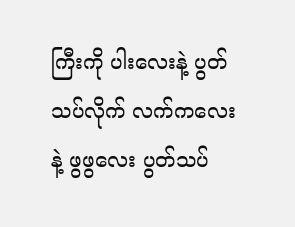ကြီးကို ပါးလေးနဲ့ ပွတ်သပ်လိုက် လက်ကလေးနဲ့ ဖွဖွလေး ပွတ်သပ်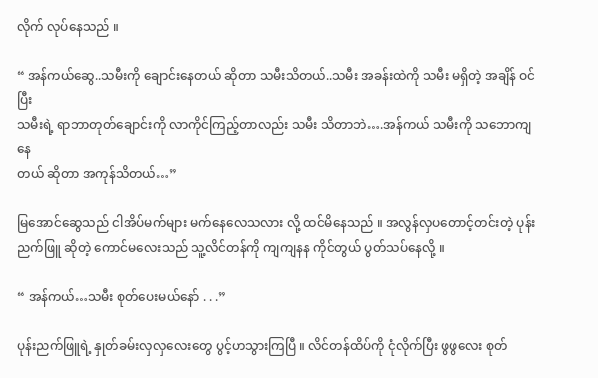လိုက် လုပ်နေသည် ။

“ အန်ကယ်ဆွေ..သမီးကို ချောင်းနေတယ် ဆိုတာ သမီးသိတယ်..သမီး အခန်းထဲကို သမီး မရှိတဲ့ အချိန် ဝင်ပြီး
သမီးရဲ့ ရာဘာတုတ်ချောင်းကို လာကိုင်ကြည့်တာလည်း သမီး သိတာဘဲ….အန်ကယ် သမီးကို သဘောကျနေ
တယ် ဆိုတာ အကုန်သိတယ်…”

မြအောင်ဆွေသည် ငါအိပ်မက်များ မက်နေလေသလား လို့ ထင်မိနေသည် ။ အလွန်လှပတောင့်တင်းတဲ့ ပုန်းညက်ဖြူ ဆိုတဲ့ ကောင်မလေးသည် သူ့လိင်တန်ကို ကျကျနန ကိုင်တွယ် ပွတ်သပ်နေလို့ ။

“ အန်ကယ်…သမီး စုတ်ပေးမယ်နော် . . .”

ပုန်းညက်ဖြူရဲ့ နှုတ်ခမ်းလှလှလေးတွေ ပွင့်ဟသွားကြပြီ ။ လိင်တန်ထိပ်ကို ငုံလိုက်ပြီး ဖွဖွလေး စုတ်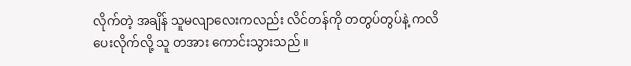လိုက်တဲ့ အချိန် သူမလျာလေးကလည်း လိင်တန်ကို တတွပ်တွပ်နဲ့ ကလိပေးလိုက်လို့ သူ တအား ကောင်းသွားသည် ။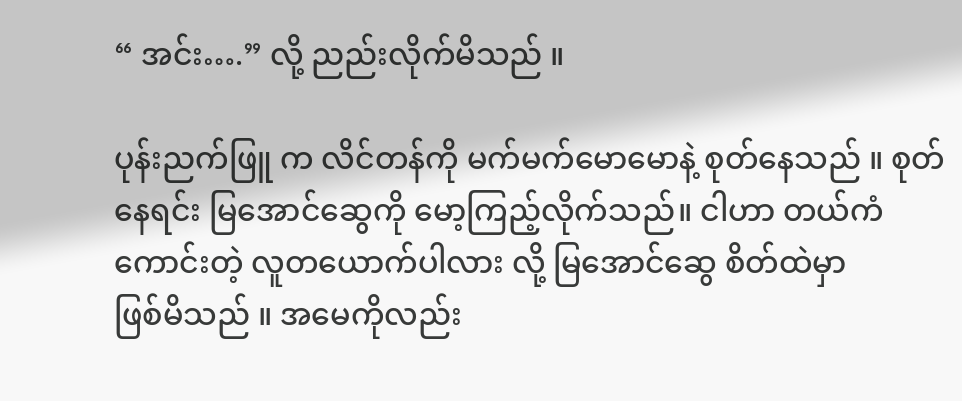“ အင်း….” လို့ ညည်းလိုက်မိသည် ။

ပုန်းညက်ဖြူ က လိင်တန်ကို မက်မက်မောမောနဲ့ စုတ်နေသည် ။ စုတ်နေရင်း မြအောင်ဆွေကို မော့ကြည့်လိုက်သည်။ ငါဟာ တယ်ကံကောင်းတဲ့ လူတယောက်ပါလား လို့ မြအောင်ဆွေ စိတ်ထဲမှာ
ဖြစ်မိသည် ။ အမေကိုလည်း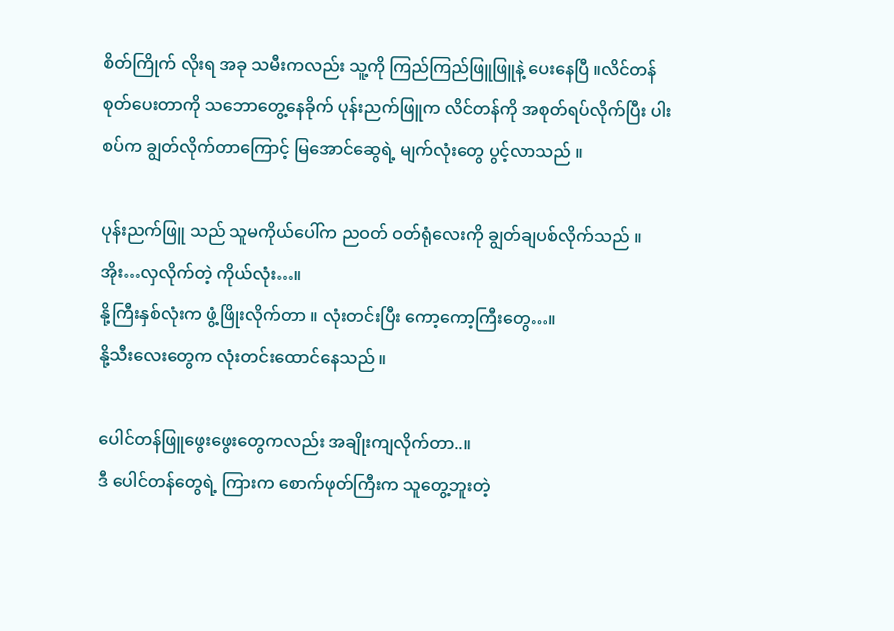စိတ်ကြိုက် လိုးရ အခု သမီးကလည်း သူ့ကို ကြည်ကြည်ဖြူဖြူနဲ့ ပေးနေပြီ ။လိင်တန် စုတ်ပေးတာကို သဘောတွေ့နေခိုက် ပုန်းညက်ဖြူက လိင်တန်ကို အစုတ်ရပ်လိုက်ပြီး ပါးစပ်က ချွတ်လိုက်တာကြောင့် မြအောင်ဆွေရဲ့ မျက်လုံးတွေ ပွင့်လာသည် ။

ပုန်းညက်ဖြူ သည် သူမကိုယ်ပေါ်က ညဝတ် ဝတ်ရုံလေးကို ချွတ်ချပစ်လိုက်သည် ။
အိုး…လှလိုက်တဲ့ ကိုယ်လုံး…။
နို့ကြီးနှစ်လုံးက ဖွံ့ဖြိုးလိုက်တာ ။ လုံးတင်းပြီး ကော့ကော့ကြီးတွေ…။
နို့သီးလေးတွေက လုံးတင်းထောင်နေသည် ။

ပေါင်တန်ဖြူဖွေးဖွေးတွေကလည်း အချိုးကျလိုက်တာ..။
ဒီ ပေါင်တန်တွေရဲ့ ကြားက စောက်ဖုတ်ကြီးက သူတွေ့ဘူးတဲ့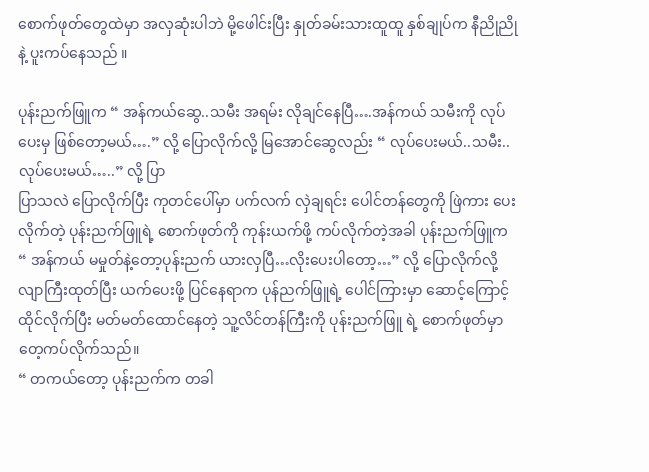စောက်ဖုတ်တွေထဲမှာ အလှဆုံးပါဘဲ မို့ဖေါင်းပြီး နှုတ်ခမ်းသားထူထူ နှစ်ချုပ်က နီညိုညိုနဲ့ ပူးကပ်နေသည် ။

ပုန်းညက်ဖြူက “ အန်ကယ်ဆွေ..သမီး အရမ်း လိုချင်နေပြီ….အန်ကယ် သမီးကို လုပ်ပေးမှ ဖြစ်တော့မယ်….” လို့ ပြောလိုက်လို့ မြအောင်ဆွေလည်း “ လုပ်ပေးမယ်..သမီး..လုပ်ပေးမယ်…..” လို့ ပြာ
ပြာသလဲ ပြောလိုက်ပြီး ကုတင်ပေါ်မှာ ပက်လက် လှဲချရင်း ပေါင်တန်တွေကို ဖြဲကား ပေးလိုက်တဲ့ ပုန်းညက်ဖြူရဲ့ စောက်ဖုတ်ကို ကုန်းယက်ဖို့ ကပ်လိုက်တဲ့အခါ ပုန်းညက်ဖြူက “ အန်ကယ် မမှုတ်နဲ့တော့ပုန်းညက် ယားလှပြီ…လိုးပေးပါတော့…” လို့ ပြောလိုက်လို့ လျာကြီးထုတ်ပြီး ယက်ပေးဖို့ ပြင်နေရာက ပုန်ညက်ဖြူရဲ့ ပေါင်ကြားမှာ ဆောင့်ကြောင့်ထိုင်လိုက်ပြီး မတ်မတ်ထောင်နေတဲ့ သူ့လိင်တန်ကြီးကို ပုန်းညက်ဖြူ ရဲ့ စောက်ဖုတ်မှာ တေ့ကပ်လိုက်သည်။
“ တကယ်တော့ ပုန်းညက်က တခါ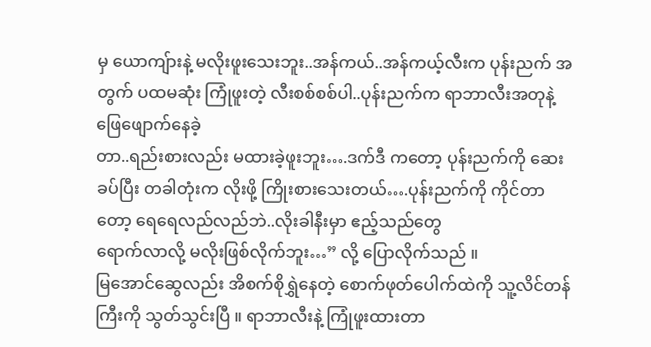မှ ယောကျ်ားနဲ့ မလိုးဖူးသေးဘူး..အန်ကယ်..အန်ကယ့်လီးက ပုန်းညက် အတွက် ပထမဆုံး ကြုံဖူးတဲ့ လီးစစ်စစ်ပါ..ပုန်းညက်က ရာဘာလီးအတုနဲ့ ဖြေဖျောက်နေခဲ့
တာ..ရည်းစားလည်း မထားခဲ့ဖူးဘူး….ဒက်ဒီ ကတော့ ပုန်းညက်ကို ဆေးခပ်ပြီး တခါတုံးက လိုးဖို့ ကြိုးစားသေးတယ်….ပုန်းညက်ကို ကိုင်တာတော့ ရေရေလည်လည်ဘဲ..လိုးခါနီးမှာ ဧည့်သည်တွေ
ရောက်လာလို့ မလိုးဖြစ်လိုက်ဘူး…” လို့ ပြောလိုက်သည် ။
မြအောင်ဆွေလည်း အိစက်စိုရွှဲနေတဲ့ စောက်ဖုတ်ပေါက်ထဲကို သူ့လိင်တန်ကြီးကို သွတ်သွင်းပြီ ။ ရာဘာလီးနဲ့ ကြုံဖူးထားတာ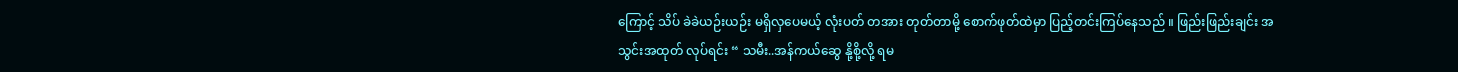ကြောင့် သိပ် ခဲခဲယဉ်းယဉ်း မရှိလှပေမယ့် လုံးပတ် တအား တုတ်တာမို့ စောက်ဖုတ်ထဲမှာ ပြည့်တင်းကြပ်နေသည် ။ ဖြည်းဖြည်းချင်း အသွင်းအထုတ် လုပ်ရင်း “ သမီး..အန်ကယ်ဆွေ နို့စို့လို့ ရမ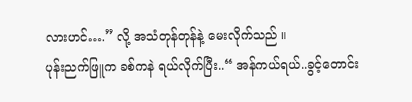လားဟင်….” လို့ အသံတုန်တုန်နဲ့ မေးလိုက်သည် ။
ပုန်းညက်ဖြူက ခစ်ကနဲ ရယ်လိုက်ပြီး..“ အန်ကယ်ရယ်..ခွင့်တောင်း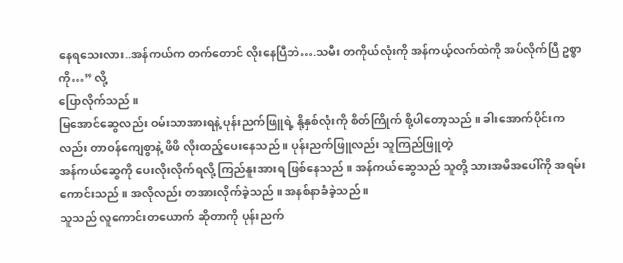နေရသေးလား..အန်ကယ်က တက်တောင် လိုးနေပြီဘဲ….သမီး တကိုယ်လုံးကို အန်ကယ့်လက်ထဲကို အပ်လိုက်ပြီ ဥစ္စာကို…” လို့
ပြောလိုက်သည် ။
မြအောင်ဆွေလည်း ဝမ်းသာအားရနဲ့ ပုန်းညက်ဖြူရဲ့ နို့နှစ်လုံးကို စိတ်ကြိုက် စို့ပါတော့သည် ။ ခါးအောက်ပိုင်းကလည်း တာဝန်ကျေစွာနဲ့ ဖိဖိ လိုးထည့်ပေးနေသည် ။ ပုန်းညက်ဖြူလည်း သူကြည်ဖြူတဲ့
အန်ကယ်ဆွေကို ပေးလိုးလိုက်ရလို့ ကြည်နူးအားရ ဖြစ်နေသည် ။ အန်ကယ်ဆွေသည် သူတို့ သားအမိအပေါ်ကို အရမ်း ကောင်းသည် ။ အလိုလည်း တအားလိုက်ခဲ့သည် ။ အနစ်နာခံခဲ့သည် ။
သူသည် လူကောင်းတယောက် ဆိုတာကို ပုန်းညက်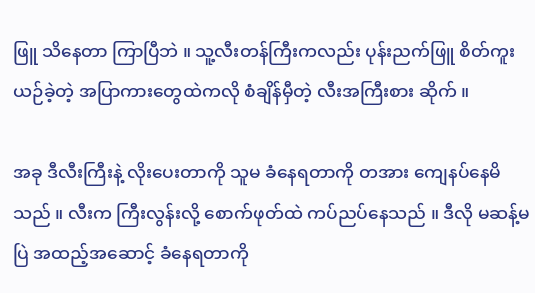ဖြူ သိနေတာ ကြာပြီဘဲ ။ သူ့လီးတန်ကြီးကလည်း ပုန်းညက်ဖြူ စိတ်ကူးယဉ်ခဲ့တဲ့ အပြာကားတွေထဲကလို စံချိန်မှီတဲ့ လီးအကြီးစား ဆိုက် ။

အခု ဒီလီးကြီးနဲ့ လိုးပေးတာကို သူမ ခံနေရတာကို တအား ကျေနပ်နေမိသည် ။ လီးက ကြီးလွန်းလို့ စောက်ဖုတ်ထဲ ကပ်ညပ်နေသည် ။ ဒီလို မဆန့်မပြဲ အထည့်အဆောင့် ခံနေရတာကို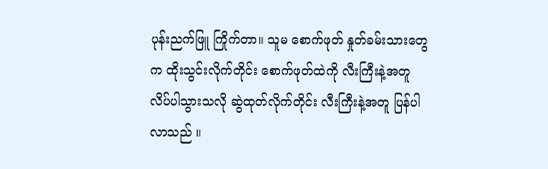ပုန်းညက်ဖြူ ကြိုက်တာ။ သူမ စောက်ဖုတ် နှုတ်ခမ်းသားတွေက ထိုးသွင်းလိုက်တိုင်း စောက်ဖုတ်ထဲကို လီးကြီးနဲ့အတူ လိပ်ပါသွားသလို ဆွဲထုတ်လိုက်တိုင်း လီးကြီးနဲ့အတူ ပြန်ပါလာသည် ။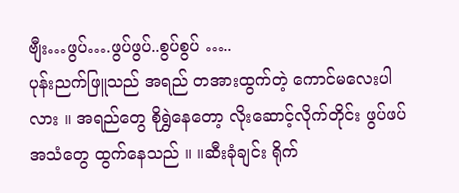ဗျီး…ဖွပ်….ဖွပ်ဖွပ်..စွပ်စွပ် …..
ပုန်းညက်ဖြူသည် အရည် တအားထွက်တဲ့ ကောင်မလေးပါလား ။ အရည်တွေ စိုရွှဲနေတော့ လိုးဆောင့်လိုက်တိုင်း ဖွပ်ဖပ် အသံတွေ ထွက်နေသည် ။ ။ဆီးခုံချင်း ရိုက်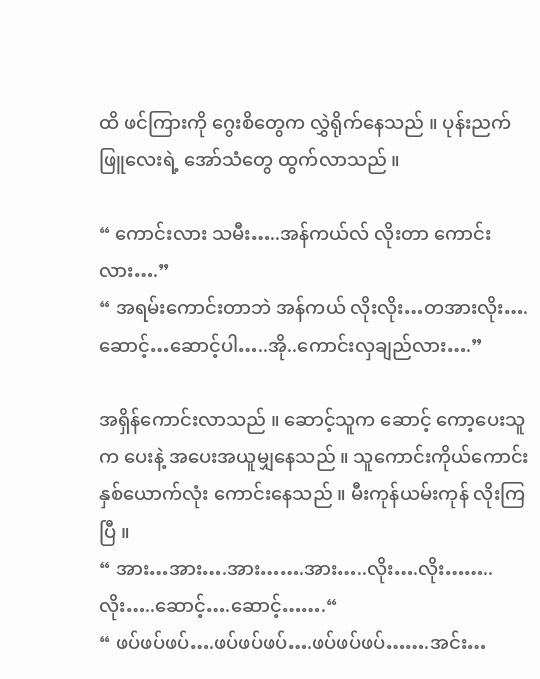ထိ ဖင်ကြားကို ဂွေးစိတွေက လွှဲရိုက်နေသည် ။ ပုန်းညက်ဖြူလေးရဲ့ အော်သံတွေ ထွက်လာသည် ။

“ ကောင်းလား သမီး…..အန်ကယ်လ် လိုးတာ ကောင်းလား….”
“ အရမ်းကောင်းတာဘဲ အန်ကယ် လိုးလိုး…တအားလိုး….ဆောင့်…ဆောင့်ပါ…..အို..ကောင်းလှချည်လား….”

အရှိန်ကောင်းလာသည် ။ ဆောင့်သူက ဆောင့် ကော့ပေးသူက ပေးနဲ့ အပေးအယူမျှနေသည် ။ သူကောင်းကိုယ်ကောင်း နှစ်ယောက်လုံး ကောင်းနေသည် ။ မီးကုန်ယမ်းကုန် လိုးကြပြီ ။
“ အား…အား….အား…….အား…..လိုး….လိုး……..လိုး…..ဆောင့်….ဆောင့်…….“
“ ဖပ်ဖပ်ဖပ်….ဖပ်ဖပ်ဖပ်….ဖပ်ဖပ်ဖပ်…….အင်း…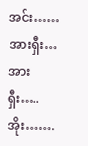အင်း……အားရှီး…အားရှီး…..အိုး…….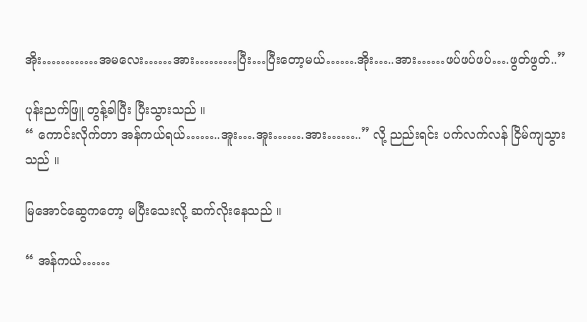အိုး…………အမလေး……အား………ပြီး…ပြီးတော့မယ်…….အိုး…..အား……ဖပ်ဖပ်ဖပ်….ဖွတ်ဖွတ်..”

ပုန်းညက်ဖြူ တွန့်ခါပြီး ပြီးသွားသည် ။
“ ကောင်းလိုက်တာ အန်ကယ်ရယ်……..အူး….အူး…….အား……..” လို့ ညည်းရင်း ပက်လက်လန် ငြိမ်ကျသွားသည် ။

မြအောင်ဆွေကတော့ မပြီးသေးလို့ ဆက်လိုးနေသည် ။

“ အန်ကယ်……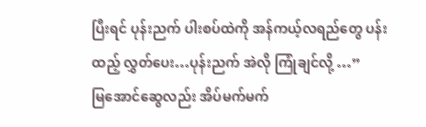ပြီးရင် ပုန်းညက် ပါးစပ်ထဲကို အန်ကယ့်လရည်တွေ ပန်းထည့် လွှတ်ပေး…ပုန်းညက် အဲလို ကြုံချင်လို့ …”
မြအောင်ဆွေလည်း အိပ်မက်မက်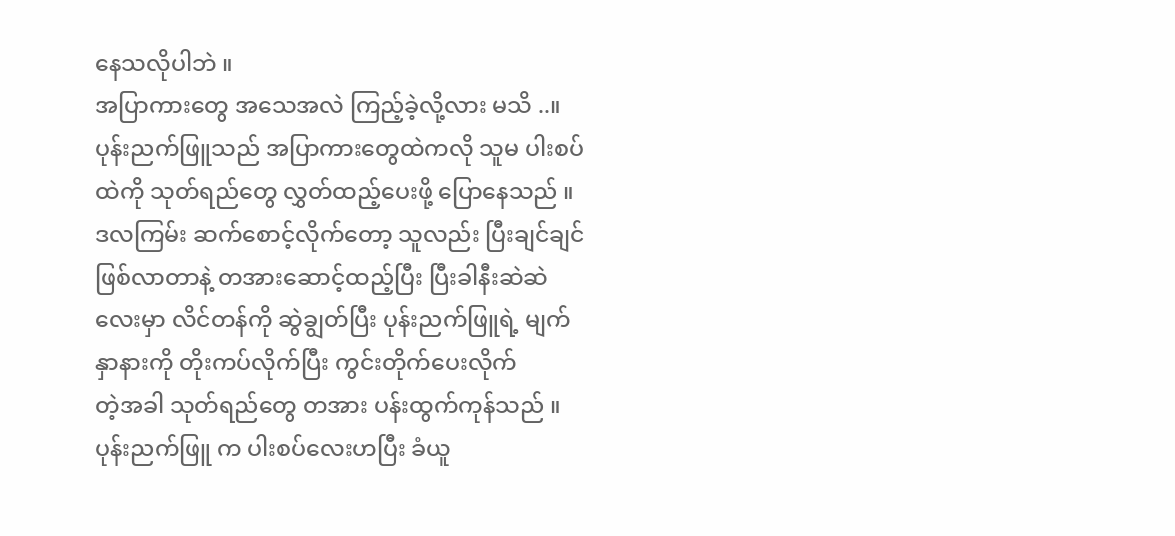နေသလိုပါဘဲ ။
အပြာကားတွေ အသေအလဲ ကြည့်ခဲ့လို့လား မသိ ..။ ပုန်းညက်ဖြူသည် အပြာကားတွေထဲကလို သူမ ပါးစပ်ထဲကို သုတ်ရည်တွေ လွှတ်ထည့်ပေးဖို့ ပြောနေသည် ။ ဒလကြမ်း ဆက်စောင့်လိုက်တော့ သူလည်း ပြီးချင်ချင် ဖြစ်လာတာနဲ့ တအားဆောင့်ထည့်ပြီး ပြီးခါနီးဆဲဆဲလေးမှာ လိင်တန်ကို ဆွဲချွတ်ပြီး ပုန်းညက်ဖြူရဲ့ မျက်နှာနားကို တိုးကပ်လိုက်ပြီး ကွင်းတိုက်ပေးလိုက်
တဲ့အခါ သုတ်ရည်တွေ တအား ပန်းထွက်ကုန်သည် ။ ပုန်းညက်ဖြူ က ပါးစပ်လေးဟပြီး ခံယူ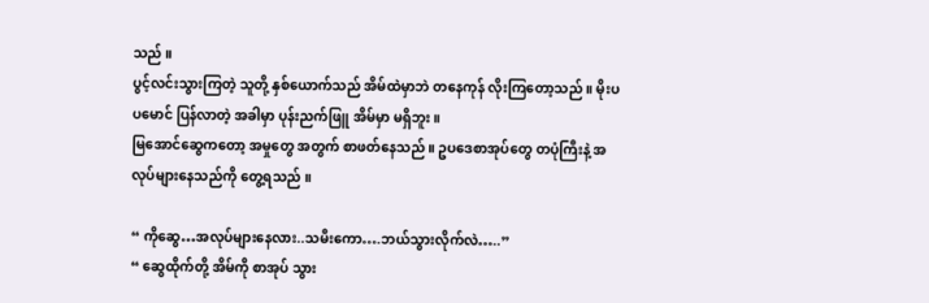သည် ။
ပွင့်လင်းသွားကြတဲ့ သူတို့ နှစ်ယောက်သည် အိမ်ထဲမှာဘဲ တနေကုန် လိုးကြတော့သည် ။ မိုးပပမောင် ပြန်လာတဲ့ အခါမှာ ပုန်းညက်ဖြူ အိမ်မှာ မရှိဘူး ။
မြအောင်ဆွေကတော့ အမှုတွေ အတွက် စာဖတ်နေသည် ။ ဥပဒေစာအုပ်တွေ တပုံကြီးနဲ့ အလုပ်များနေသည်ကို တွေ့ရသည် ။

“ ကိုဆွေ…အလုပ်များနေလား..သမီးကော….ဘယ်သွားလိုက်လဲ…..”
“ ဆွေထိုက်တို့ အိမ်ကို စာအုပ် သွား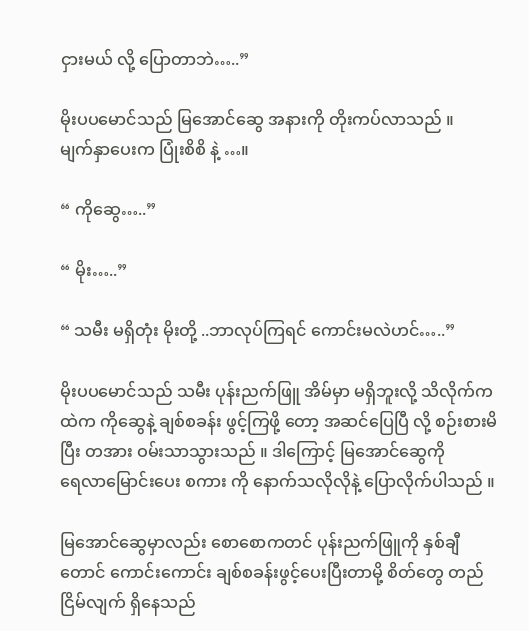ငှားမယ် လို့ ပြောတာဘဲ…..”

မိုးပပမောင်သည် မြအောင်ဆွေ အနားကို တိုးကပ်လာသည် ။
မျက်နှာပေးက ပြုံးစိစိ နဲ့ …။

“ ကိုဆွေ…..”

“ မိုး…..”

“ သမီး မရှိတုံး မိုးတို့ ..ဘာလုပ်ကြရင် ကောင်းမလဲဟင်…..”

မိုးပပမောင်သည် သမီး ပုန်းညက်ဖြူ အိမ်မှာ မရှိဘူးလို့ သိလိုက်ကထဲက ကိုဆွေနဲ့ ချစ်စခန်း ဖွင့်ကြဖို့ တော့ အဆင်ပြေပြီ လို့ စဉ်းစားမိပြီး တအား ဝမ်းသာသွားသည် ။ ဒါကြောင့် မြအောင်ဆွေကို
ရေလာမြောင်းပေး စကား ကို နောက်သလိုလိုနဲ့ ပြောလိုက်ပါသည် ။

မြအောင်ဆွေမှာလည်း စောစောကတင် ပုန်းညက်ဖြူကို နှစ်ချီတောင် ကောင်းကောင်း ချစ်စခန်းဖွင့်ပေးပြီးတာမို့ စိတ်တွေ တည်ငြိမ်လျက် ရှိနေသည်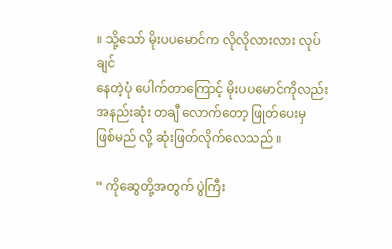။ သို့သော် မိုးပပမောင်က လိုလိုလားလား လုပ်ချင်
နေတဲ့ပုံ ပေါက်တာကြောင့် မိုးပပမောင်ကိုလည်း အနည်းဆုံး တချီ လောက်တော့ ဖြုတ်ပေးမှ ဖြစ်မည် လို့ ဆုံးဖြတ်လိုက်လေသည် ။

“ ကိုဆွေတို့အတွက် ပွဲကြီး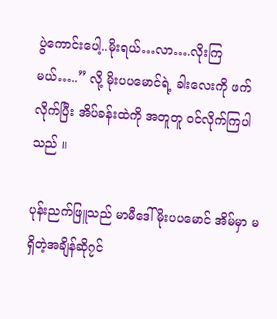ပွဲကောင်းပေါ့..မိုးရယ်…လာ….လိုးကြမယ်…..” လို့ မိုးပပမောင်ရဲ့ ခါးလေးကို ဖက်လိုက်ပြီး အိပ်ခန်းထဲကို အတူတူ ဝင်လိုက်ကြပါသည် ။

ပုန်းညက်ဖြူသည် မာမီဒေါ်မိုးပပမောင် အိမ်မှာ မရှိတဲ့အချိန်ဆို၇င်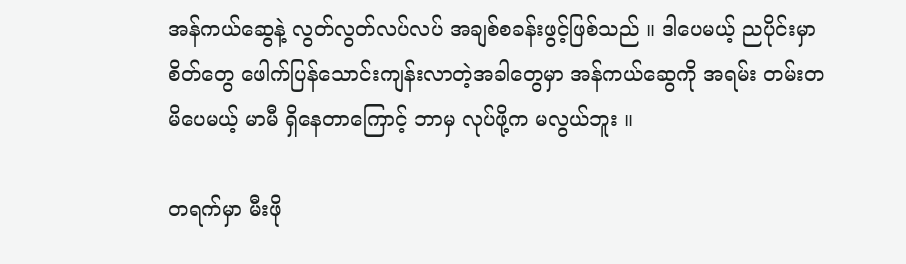အန်ကယ်ဆွေနဲ့ လွတ်လွတ်လပ်လပ် အချစ်စခန်းဖွင့်ဖြစ်သည် ။ ဒါပေမယ့် ညပိုင်းမှာ စိတ်တွေ ဖေါက်ပြန်သောင်းကျန်းလာတဲ့အခါတွေမှာ အန်ကယ်ဆွေကို အရမ်း တမ်းတမိပေမယ့် မာမီ ရှိနေတာကြောင့် ဘာမှ လုပ်ဖို့က မလွယ်ဘူး ။

တရက်မှာ မီးဖို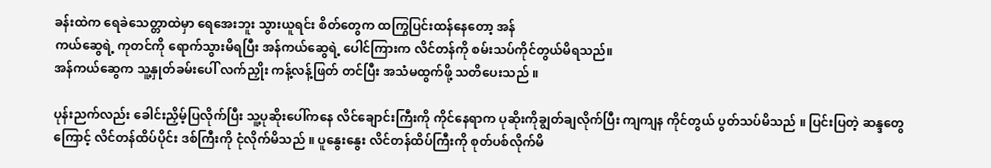ခန်းထဲက ရေခဲသေတ္တာထဲမှာ ရေအေးဘူး သွားယူရင်း စိတ်တွေက ထကြွပြင်းထန်နေတော့ အန်
ကယ်ဆွေရဲ့ ကုတင်ကို ရောက်သွားမိရပြီး အန်ကယ်ဆွေရဲ့ ပေါင်ကြားက လိင်တန်ကို စမ်းသပ်ကိုင်တွယ်မိရသည်။
အန်ကယ်ဆွေက သူ့နှုတ်ခမ်းပေါ် လက်ညှိုး ကန့်လန့်ဖြတ် တင်ပြီး အသံမထွက်ဖို့ သတိပေးသည် ။

ပုန်းညက်လည်း ခေါင်းညှိမ့်ပြလိုက်ပြီး သူ့ပုဆိုးပေါ်ကနေ လိင်ချောင်းကြီးကို ကိုင်နေရာက ပုဆိုးကိုချွတ်ချလိုက်ပြီး ကျကျန ကိုင်တွယ် ပွတ်သပ်မိသည် ။ ပြင်းပြတဲ့ ဆန္ဒတွေကြောင့် လိင်တန်ထိပ်ပိုင်း ဒစ်ကြီးကို ငုံလိုက်မိသည် ။ ပူနွေးနွေး လိင်တန်ထိပ်ကြီးကို စုတ်ပစ်လိုက်မိ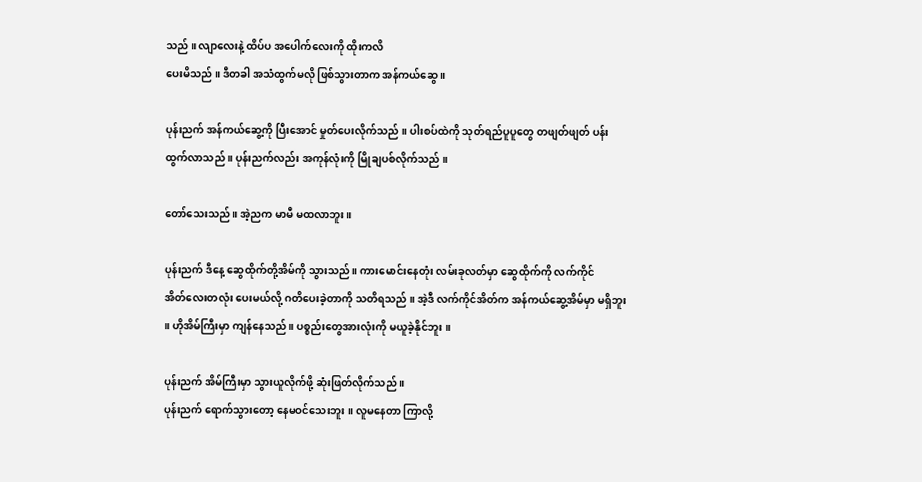သည် ။ လျာလေးနဲ့ ထိပ်ပ အပေါက်လေးကို ထိုးကလိ
ပေးမိသည် ။ ဒီတခါ အသံထွက်မလို ဖြစ်သွားတာက အန်ကယ်ဆွေ ။

ပုန်းညက် အန်ကယ်ဆွေ့ကို ပြီးအောင် မှုတ်ပေးလိုက်သည် ။ ပါးစပ်ထဲကို သုတ်ရည်ပူပူတွေ တဖျတ်ဖျတ် ပန်းထွက်လာသည် ။ ပုန်းညက်လည်း အကုန်လုံးကို မြိုချပစ်လိုက်သည် ။

တော်သေးသည် ။ အဲ့ညက မာမီ မထလာဘူး ။

ပုန်းညက် ဒီနေ့ ဆွေထိုက်တို့အိမ်ကို သွားသည် ။ ကားမောင်းနေတုံး လမ်းခုလတ်မှာ ဆွေထိုက်ကို လက်ကိုင်
အိတ်လေးတလုံး ပေးမယ်လို့ ဂတိပေးခဲ့တာကို သတိရသည် ။ အဲ့ဒီ လက်ကိုင်အိတ်က အန်ကယ်ဆွေ့အိမ်မှာ မရှိဘူး ။ ဟိုအိမ်ကြီးမှာ ကျန်နေသည် ။ ပစ္စည်းတွေအားလုံးကို မယူခဲ့နိုင်ဘူး ။

ပုန်းညက် အိမ်ကြီးမှာ သွားယူလိုက်ဖို့ ဆုံးဖြတ်လိုက်သည် ။
ပုန်းညက် ရောက်သွားတော့ နေမဝင်သေးဘူး ။ လူမနေတာ ကြာလို့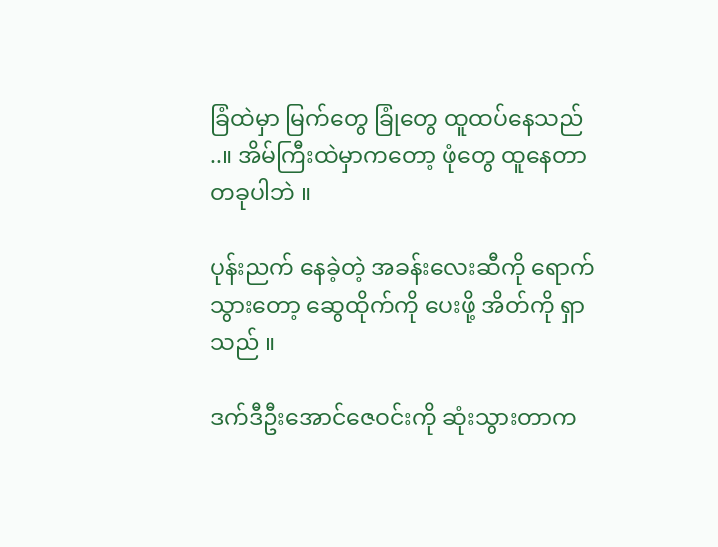ခြံထဲမှာ မြက်တွေ ခြုံတွေ ထူထပ်နေသည် ..။ အိမ်ကြီးထဲမှာကတော့ ဖုံတွေ ထူနေတာ တခုပါဘဲ ။

ပုန်းညက် နေခဲ့တဲ့ အခန်းလေးဆီကို ရောက်သွားတော့ ဆွေထိုက်ကို ပေးဖို့ အိတ်ကို ရှာသည် ။

ဒက်ဒီဦးအောင်ဇေဝင်းကို ဆုံးသွားတာက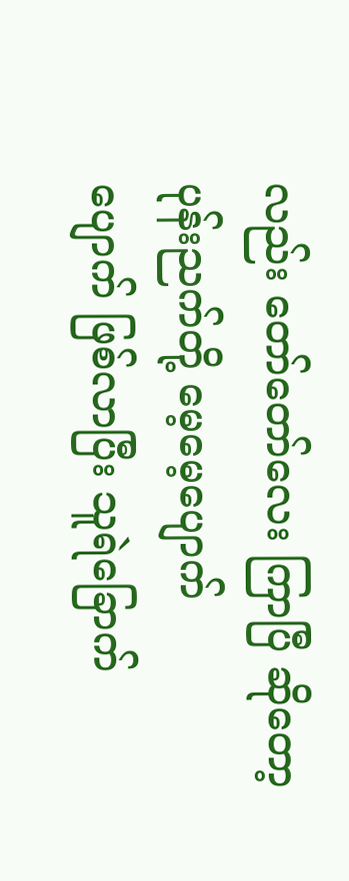လည်း တော်တော်လေး ကြာပြီ ဆိုတော့ ပုန်းညက်တို့ မေ့မေ့ပျောက်
ပျောက် ဖြစ်လာပြီး သူရဲခြောက်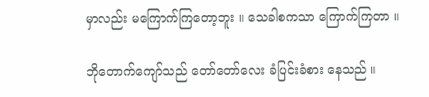မှာလည်း မကြောက်ကြတော့ဘူး ။ သေခါစကသာ ကြောက်ကြတာ ။

ဘိုတောက်ကျော်သည် တော်တော်လေး ခံပြင်းခံစား နေသည် ။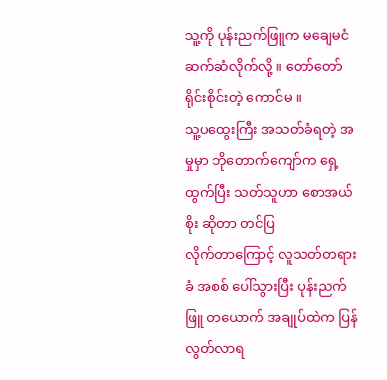သူ့ကို ပုန်းညက်ဖြူက မချေမငံ ဆက်ဆံလိုက်လို့ ။ တော်တော် ရိုင်းစိုင်းတဲ့ ကောင်မ ။
သူ့ပထွေးကြီး အသတ်ခံရတဲ့ အမှုမှာ ဘိုတောက်ကျော်က ရှေ့ထွက်ပြီး သတ်သူဟာ စောအယ်စိုး ဆိုတာ တင်ပြ
လိုက်တာကြောင့် လူသတ်တရားခံ အစစ် ပေါ်သွားပြီး ပုန်းညက်ဖြူ တယောက် အချုပ်ထဲက ပြန်လွတ်လာရ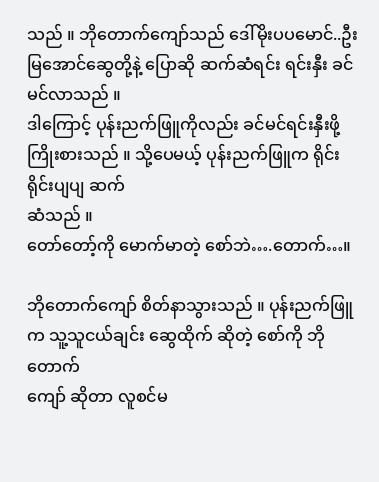သည် ။ ဘိုတောက်ကျော်သည် ဒေါ်မိုးပပမောင်..ဦးမြအောင်ဆွေတို့နဲ့ ပြောဆို ဆက်ဆံရင်း ရင်းနှီး ခင်မင်လာသည် ။
ဒါကြောင့် ပုန်းညက်ဖြူကိုလည်း ခင်မင်ရင်းနှီးဖို့ ကြိုးစားသည် ။ သို့ပေမယ့် ပုန်းညက်ဖြူက ရိုင်းရိုင်းပျပျ ဆက်
ဆံသည် ။
တော်တော့်ကို မောက်မာတဲ့ စော်ဘဲ….တောက်…။

ဘိုတောက်ကျော် စိတ်နာသွားသည် ။ ပုန်းညက်ဖြူက သူ့သူငယ်ချင်း ဆွေထိုက် ဆိုတဲ့ စော်ကို ဘိုတောက်
ကျော် ဆိုတာ လူစင်မ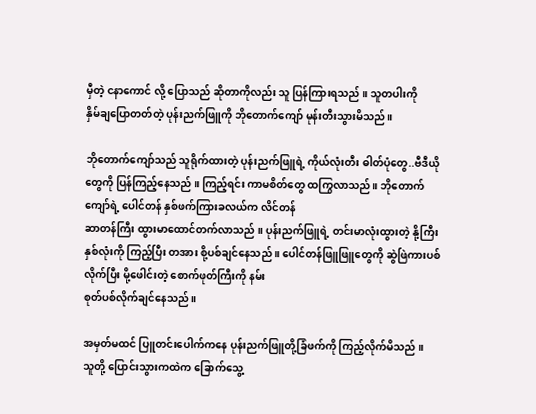မှီတဲ့ ငနာကောင် လို့ ပြောသည် ဆိုတာကိုလည်း သူ ပြန်ကြားရသည် ။ သူတပါးကို
နှိမ်ချပြောတတ်တဲ့ ပုန်းညက်ဖြူကို ဘိုတောက်ကျော် မုန်းတီးသွားမိသည် ။

ဘိုတောက်ကျော်သည် သူရိုက်ထားတဲ့ ပုန်းညက်ဖြူရဲ့ ကိုယ်လုံးတီး ဓါတ်ပုံတွေ..ဗီဒီယိုတွေကို ပြန်ကြည့်နေသည် ။ ကြည့်ရင်း ကာမစိတ်တွေ ထကြွလာသည် ။ ဘိုတောက်ကျော်ရဲ့ ပေါင်တန် နှစ်ဖက်ကြားခလယ်က လိင်တန်
ဆာတန်ကြီး ထွားမာထောင်တက်လာသည် ။ ပုန်းညက်ဖြူရဲ့ တင်းမာလုံးထွားတဲ့ နို့ကြီးနှစ်လုံးကို ကြည့်ပြီး တအား စို့ပစ်ချင်နေသည် ။ ပေါင်တန်ဖြူဖြူတွေကို ဆွဲဖြဲကားပစ်လိုက်ပြီး မို့ဖေါင်းတဲ့ စောက်ဖုတ်ကြီးကို နမ်း
စုတ်ပစ်လိုက်ချင်နေသည် ။

အမှတ်မထင် ပြူတင်းပေါက်ကနေ ပုန်းညက်ဖြူတို့ခြံဖက်ကို ကြည့်လိုက်မိသည် ။
သူတို့ ပြောင်းသွားကထဲက ခြောက်သွေ့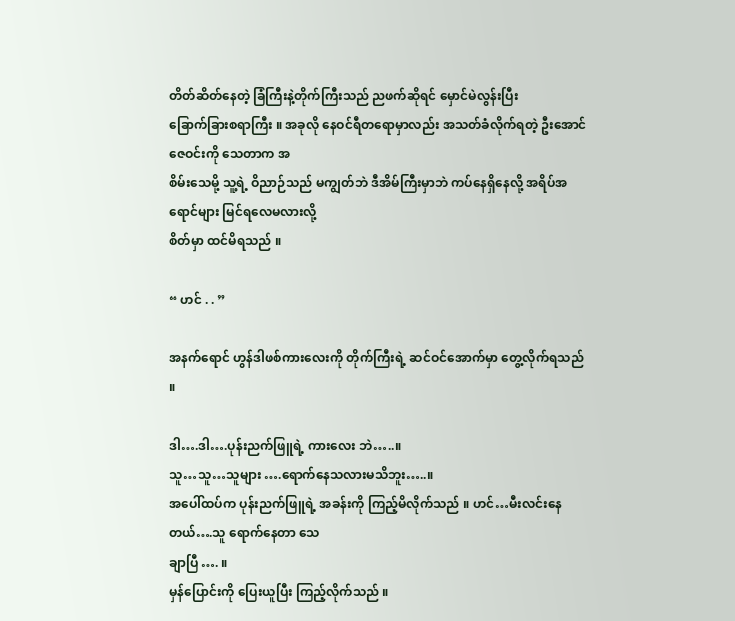တိတ်ဆိတ်နေတဲ့ ခြံကြီးနဲ့တိုက်ကြီးသည် ညဖက်ဆိုရင် မှောင်မဲလွန်းပြီး
ခြောက်ခြားစရာကြီး ။ အခုလို နေဝင်ရီတရောမှာလည်း အသတ်ခံလိုက်ရတဲ့ ဦးအောင်ဇေဝင်းကို သေတာက အ
စိမ်းသေမို့ သူ့ရဲ့ ဝိညာဉ်သည် မကျွတ်ဘဲ ဒီအိမ်ကြီးမှာဘဲ ကပ်နေရှိနေလို့ အရိပ်အရောင်များ မြင်ရလေမလားလို့
စိတ်မှာ ထင်မိရသည် ။

“ ဟင် . . ”

အနက်ရောင် ဟွန်ဒါဖစ်ကားလေးကို တိုက်ကြီးရဲ့ ဆင်ဝင်အောက်မှာ တွေ့လိုက်ရသည် ။

ဒါ….ဒါ….ပုန်းညက်ဖြူရဲ့ ကားလေး ဘဲ…..။
သူ…သူ…သူများ ….ရောက်နေသလားမသိဘူး…..။
အပေါ်ထပ်က ပုန်းညက်ဖြူရဲ့ အခန်းကို ကြည့်မိလိုက်သည် ။ ဟင်…မီးလင်းနေတယ်….သူ ရောက်နေတာ သေ
ချာပြီ …. ။
မှန်ပြောင်းကို ပြေးယူပြီး ကြည့်လိုက်သည် ။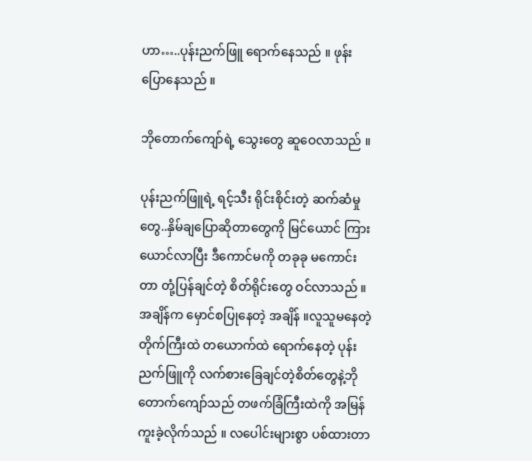ဟာ…..ပုန်းညက်ဖြူ ရောက်နေသည် ။ ဖုန်းပြောနေသည် ။

ဘိုတောက်ကျော်ရဲ့ သွေးတွေ ဆူဝေလာသည် ။

ပုန်းညက်ဖြူရဲ့ ရင့်သီး ရိုင်းစိုင်းတဲ့ ဆက်ဆံမှုတွေ..နှိမ်ချပြောဆိုတာတွေကို မြင်ယောင် ကြားယောင်လာပြီး ဒီကောင်မကို တခုခု မကောင်းတာ တုံ့ပြန်ချင်တဲ့ စိတ်ရိုင်းတွေ ဝင်လာသည် ။ အချိန်က မှောင်စပြုနေတဲ့ အချိန် ။လူသူမနေတဲ့ တိုက်ကြီးထဲ တယောက်ထဲ ရောက်နေတဲ့ ပုန်းညက်ဖြူကို လက်စားခြေချင်တဲ့စိတ်တွေနဲ့ဘိုတောက်ကျော်သည် တဖက်ခြံကြီးထဲကို အမြန် ကူးခဲ့လိုက်သည် ။ လပေါင်းများစွာ ပစ်ထားတာ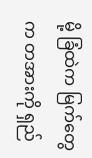မို့ ခြံထဲက မြက်တွေက တအားကို ရှည်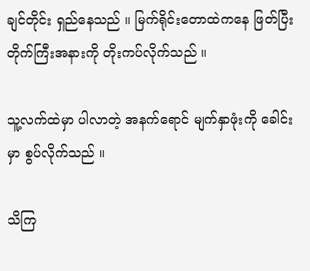ချင်တိုင်း ရှည်နေသည် ။ မြက်ရိုင်းတောထဲကနေ ဖြတ်ပြီး တိုက်ကြီးအနားကို တိုးကပ်လိုက်သည် ။

သူ့လက်ထဲမှာ ပါလာတဲ့ အနက်ရောင် မျက်နှာဖုံးကို ခေါင်းမှာ စွပ်လိုက်သည် ။

သိကြ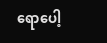ရောပေါ့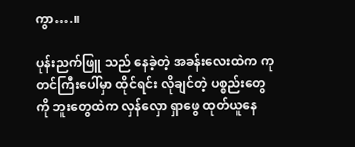ကွာ….။

ပုန်းညက်ဖြူ သည် နေခဲ့တဲ့ အခန်းလေးထဲက ကုတင်ကြီးပေါ်မှာ ထိုင်ရင်း လိုချင်တဲ့ ပစ္စည်းတွေကို ဘူးတွေထဲက လှန်လှော ရှာဖွေ ထုတ်ယူနေ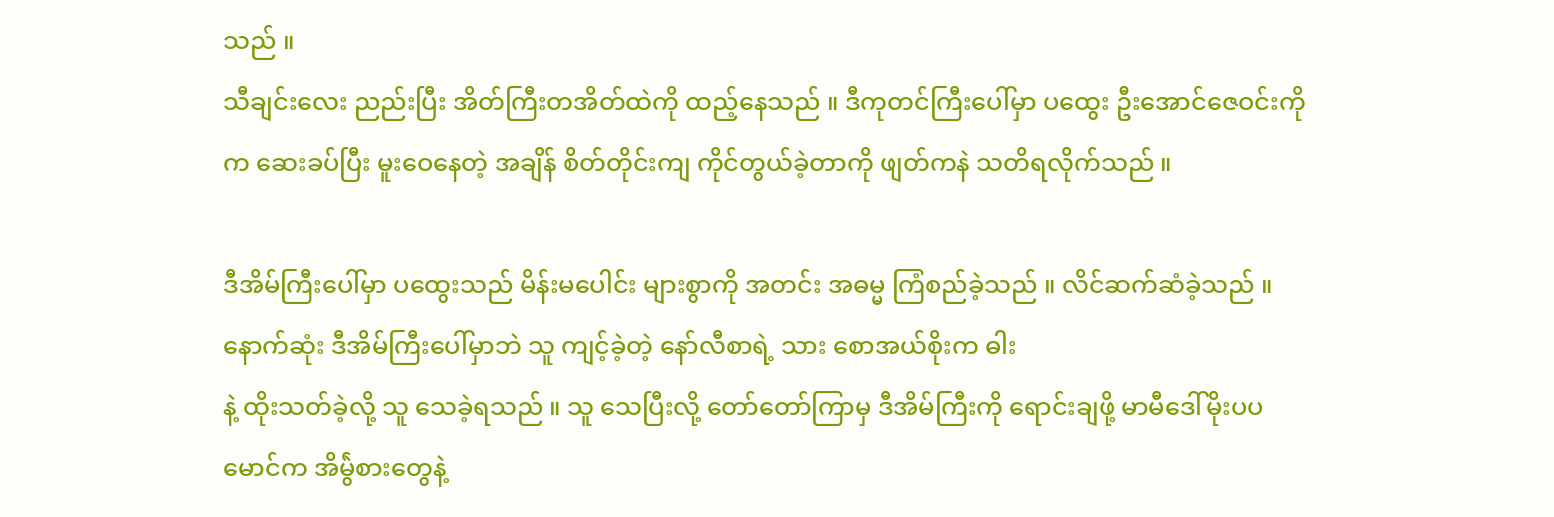သည် ။
သီချင်းလေး ညည်းပြီး အိတ်ကြီးတအိတ်ထဲကို ထည့်နေသည် ။ ဒီကုတင်ကြီးပေါ်မှာ ပထွေး ဦးအောင်ဇေဝင်းကိုက ဆေးခပ်ပြီး မူးဝေနေတဲ့ အချိန် စိတ်တိုင်းကျ ကိုင်တွယ်ခဲ့တာကို ဖျတ်ကနဲ သတိရလိုက်သည် ။

ဒီအိမ်ကြီးပေါ်မှာ ပထွေးသည် မိန်းမပေါင်း များစွာကို အတင်း အဓမ္မ ကြံစည်ခဲ့သည် ။ လိင်ဆက်ဆံခဲ့သည် ။ နောက်ဆုံး ဒီအိမ်ကြီးပေါ်မှာဘဲ သူ ကျင့်ခဲ့တဲ့ နော်လီစာရဲ့ သား စောအယ်စိုးက ဓါး
နဲ့ ထိုးသတ်ခဲ့လို့ သူ သေခဲ့ရသည် ။ သူ သေပြီးလို့ တော်တော်ကြာမှ ဒီအိမ်ကြီးကို ရောင်းချဖို့ မာမီဒေါ်မိုးပပမောင်က အိမ်ွဲစားတွေနဲ့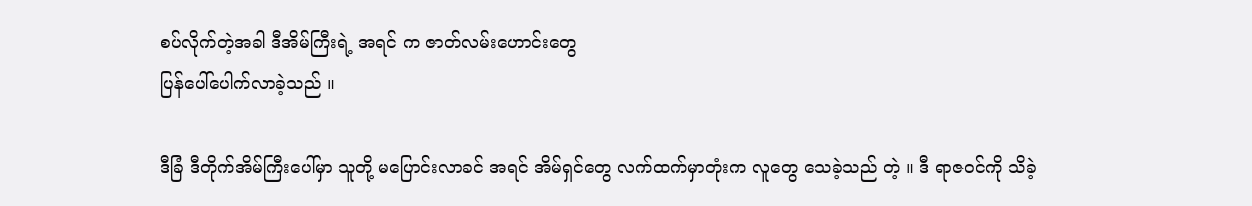စပ်လိုက်တဲ့အခါ ဒီအိမ်ကြီးရဲ့ အရင် က ဇာတ်လမ်းဟောင်းတွေ
ပြန်ပေါ်ပေါက်လာခဲ့သည် ။

ဒီခြံ ဒီတိုက်အိမ်ကြီးပေါ်မှာ သူတို့ မပြောင်းလာခင် အရင် အိမ်ရှင်တွေ လက်ထက်မှာတုံးက လူတွေ သေခဲ့သည် တဲ့ ။ ဒီ ရာဇဝင်ကို သိခဲ့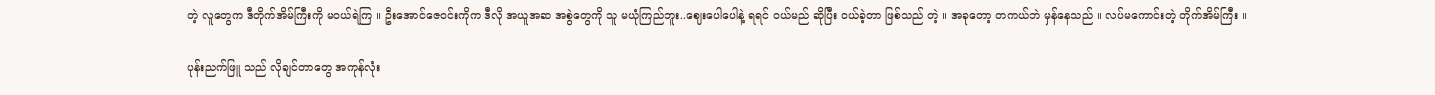တဲ့ လူတွေက ဒီတိုက်အိမ်ကြီးကို မဝယ်ရဲကြ ။ ဦးအောင်ဇေဝင်းကိုက ဒီလို အယူအဆ အစွဲတွေကို သူ မယုံကြည်ဘူး..ဈေးပေါပေါနဲ့ ရရင် ဝယ်မည် ဆိုပြီး ဝယ်ခဲ့တာ ဖြစ်သည် တဲ့ ။ အခုတော့ တကယ်ဘဲ မှန်နေသည် ။ လပ်မကောင်းတဲ့ တိုက်အိမ်ကြီး ။

ပုန်းညက်ဖြူ သည် လိုချင်တာတွေ အကုန်လုံး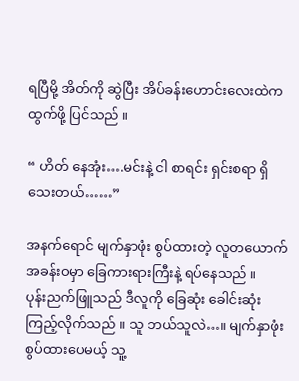ရပြီမို့ အိတ်ကို ဆွဲပြီး အိပ်ခန်းဟောင်းလေးထဲက ထွက်ဖို့ ပြင်သည် ။

“ ဟိတ် နေအုံး….မင်းနဲ့ ငါ စာရင်း ရှင်းစရာ ရှိသေးတယ်……”

အနက်ရောင် မျက်နှာဖုံး စွပ်ထားတဲ့ လူတယောက် အခန်းဝမှာ ခြေကားရားကြီးနဲ့ ရပ်နေသည် ။
ပုန်းညက်ဖြူသည် ဒီလူကို ခြေဆုံး ခေါင်းဆုံး ကြည့်လိုက်သည် ။ သူ ဘယ်သူလဲ…။ မျက်နှာဖုံး စွပ်ထားပေမယ့် သူ့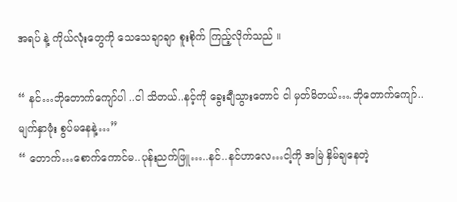အရပ် နဲ့ ကိုယ်လုံးတွေကို သေသေချာချာ စူးစိုက် ကြည့်လိုက်သည် ။

“ နင်…ဘိုတောက်ကျော်ပါ ..ငါ သိတယ်..နင့်ကို ခွေးချီသွားတောင် ငါ မှတ်မိတယ်….ဘိုတောက်ကျော်..မျက်နှာဖုံး စွပ်မနေနဲ့…”
“ တောက်…စောက်ကောင်မ..ပုန်းညက်ဖြူ…..နင်..နင်ဟာလေ…ငါ့ကို အမြဲ နှိမ်ချနေတဲ့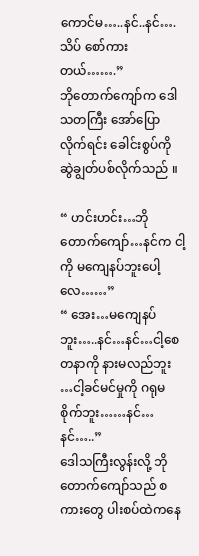ကောင်မ…..နင်..နင်….သိပ် စော်ကားတယ်…….”
ဘိုတောက်ကျော်က ဒေါသတကြီး အော်ပြောလိုက်ရင်း ခေါင်းစွပ်ကို ဆွဲချွတ်ပစ်လိုက်သည် ။

“ ဟင်းဟင်း…ဘိုတောက်ကျော်…နင်က ငါ့ကို မကျေနပ်ဘူးပေါ့လေ……”
“ အေး…မကျေနပ်ဘူး…..နင်…နင်…ငါ့စေတနာကို နားမလည်ဘူး …ငါ့ခင်မင်မှုကို ဂရုမစိုက်ဘူး……နင်…နင်…..”
ဒေါသကြီးလွန်းလို့ ဘိုတောက်ကျော်သည် စကားတွေ ပါးစပ်ထဲကနေ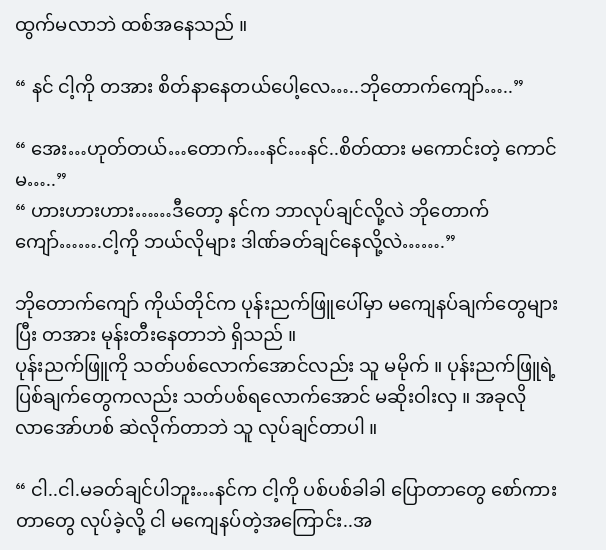ထွက်မလာဘဲ ထစ်အနေသည် ။

“ နင် ငါ့ကို တအား စိတ်နာနေတယ်ပေါ့လေ…..ဘိုတောက်ကျော်…..”

“ အေး…ဟုတ်တယ်…တောက်…နင်…နင်..စိတ်ထား မကောင်းတဲ့ ကောင်မ…..”
“ ဟားဟားဟား……ဒီတော့ နင်က ဘာလုပ်ချင်လို့လဲ ဘိုတောက်ကျော်…….ငါ့ကို ဘယ်လိုများ ဒါဏ်ခတ်ချင်နေလို့လဲ…….”

ဘိုတောက်ကျော် ကိုယ်တိုင်က ပုန်းညက်ဖြူပေါ်မှာ မကျေနပ်ချက်တွေများပြီး တအား မုန်းတီးနေတာဘဲ ရှိသည် ။
ပုန်းညက်ဖြူကို သတ်ပစ်လောက်အောင်လည်း သူ မမိုက် ။ ပုန်းညက်ဖြူရဲ့ ပြစ်ချက်တွေကလည်း သတ်ပစ်ရလောက်အောင် မဆိုးဝါးလှ ။ အခုလို လာအော်ဟစ် ဆဲလိုက်တာဘဲ သူ လုပ်ချင်တာပါ ။

“ ငါ..ငါ.မခတ်ချင်ပါဘူး…နင်က ငါ့ကို ပစ်ပစ်ခါခါ ပြောတာတွေ စော်ကားတာတွေ လုပ်ခဲ့လို့ ငါ မကျေနပ်တဲ့အကြောင်း..အ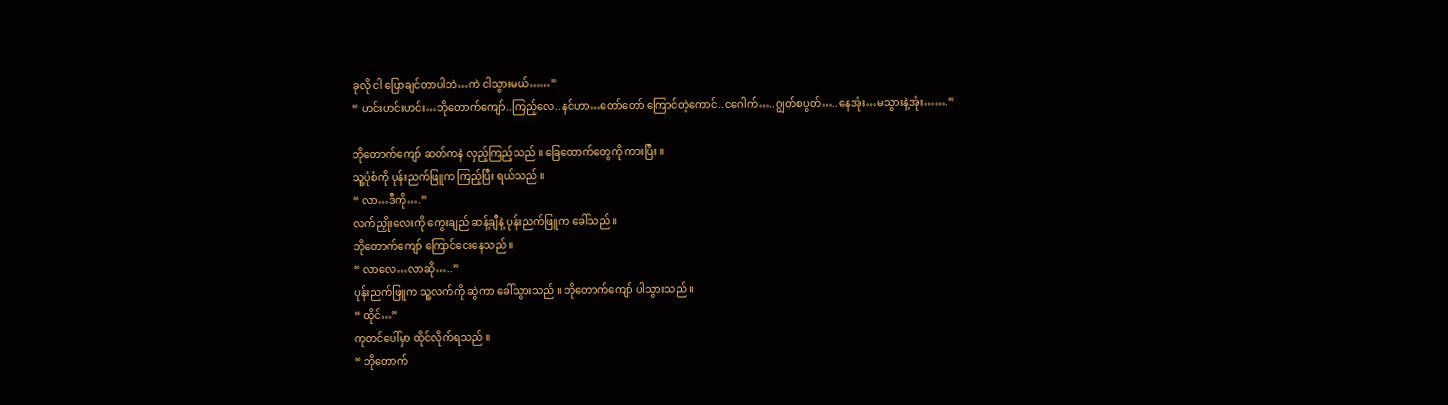ခုလို ငါ ပြောချင်တာပါဘဲ…ကဲ ငါသွားမယ်……”
“ ဟင်းဟင်းဟင်း…ဘိုတောက်ကျော်..ကြည့်လေ..နင်ဟာ…တော်တော် ကြောင်တဲ့ကောင်..ငဂေါက်…..ဂျွတ်စပွတ်…..နေအုံး…မသွားနဲ့အုံး…….”

ဘိုတောက်ကျော် ဆတ်ကနဲ လှည့်ကြည့်သည် ။ ခြေထောက်တွေကို ကားပြီး ။
သူ့ပုံစံကို ပုန်းညက်ဖြူက ကြည့်ပြီး ရယ်သည် ။
“ လာ…ဒီကို….”
လက်ညှိုးလေးကို ကွေးချည် ဆန့်ချီနဲ့ ပုန်းညက်ဖြူက ခေါ်သည် ။
ဘိုတောက်ကျော် ကြောင်ငေးနေသည် ။
“ လာလေ…လာဆို…..”
ပုန်းညက်ဖြူက သူ့လက်ကို ဆွဲကာ ခေါ်သွားသည် ။ ဘိုတောက်ကျော် ပါသွားသည် ။
“ ထိုင်…”
ကုတင်ပေါ်မှာ ထိုင်လိုက်ရသည် ။
“ ဘိုတောက်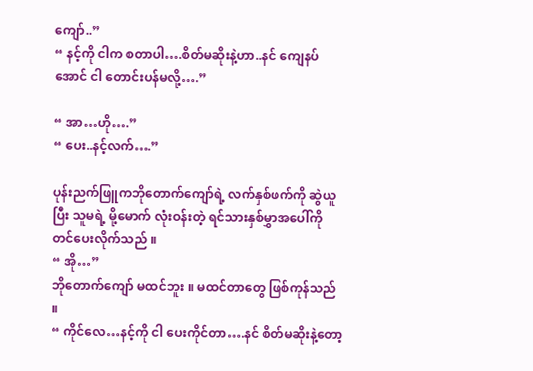ကျော်..”
“ နင့်ကို ငါက စတာပါ….စိတ်မဆိုးနဲ့ဟာ..နင် ကျေနပ်အောင် ငါ တောင်းပန်မလို့….”

“ အာ…ဟို….”
“ ပေး..နင့်လက်….”

ပုန်းညက်ဖြူကဘိုတောက်ကျော်ရဲ့ လက်နှစ်ဖက်ကို ဆွဲယူပြီး သူမရဲ့ မို့မောက် လုံးဝန်းတဲ့ ရင်သားနှစ်မွှာအပေါ်ကို တင်ပေးလိုက်သည် ။
“ အို…”
ဘိုတောက်ကျော် မထင်ဘူး ။ မထင်တာတွေ ဖြစ်ကုန်သည် ။
“ ကိုင်လေ…နင့်ကို ငါ ပေးကိုင်တာ….နင် စိတ်မဆိုးနဲ့တော့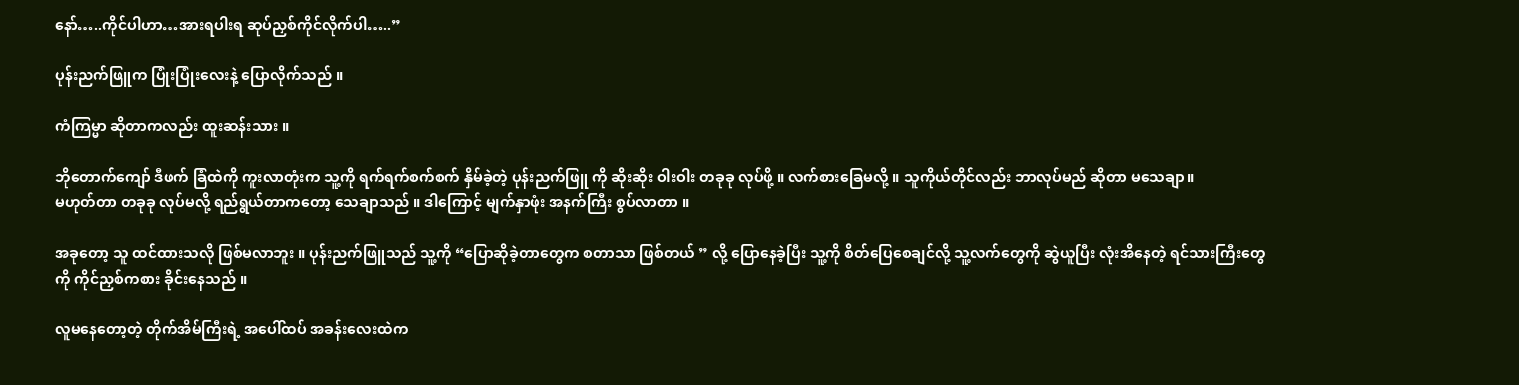နော်…..ကိုင်ပါဟာ…အားရပါးရ ဆုပ်ညှစ်ကိုင်လိုက်ပါ…..”

ပုန်းညက်ဖြူက ပြုံးပြုံးလေးနဲ့ ပြောလိုက်သည် ။

ကံကြမ္မာ ဆိုတာကလည်း ထူးဆန်းသား ။

ဘိုတောက်ကျော် ဒီဖက် ခြံထဲကို ကူးလာတုံးက သူ့ကို ရက်ရက်စက်စက် နှိမ်ခဲ့တဲ့ ပုန်းညက်ဖြူ ကို ဆိုးဆိုး ဝါးဝါး တခုခု လုပ်ဖို့ ။ လက်စားခြေမလို့ ။ သူကိုယ်တိုင်လည်း ဘာလုပ်မည် ဆိုတာ မသေချာ။
မဟုတ်တာ တခုခု လုပ်မလို့ ရည်ရွယ်တာကတော့ သေချာသည် ။ ဒါကြောင့် မျက်နှာဖုံး အနက်ကြီး စွပ်လာတာ ။

အခုတော့ သူ ထင်ထားသလို ဖြစ်မလာဘူး ။ ပုန်းညက်ဖြူသည် သူ့ကို “ပြောဆိုခဲ့တာတွေက စတာသာ ဖြစ်တယ် ” လို့ ပြောနေခဲ့ပြီး သူ့ကို စိတ်ပြေစေချင်လို့ သူ့လက်တွေကို ဆွဲယူပြီး လုံးအိနေတဲ့ ရင်သားကြီးတွေကို ကိုင်ညှစ်ကစား ခိုင်းနေသည် ။

လူမနေတော့တဲ့ တိုက်အိမ်ကြီးရဲ့ အပေါ်ထပ် အခန်းလေးထဲက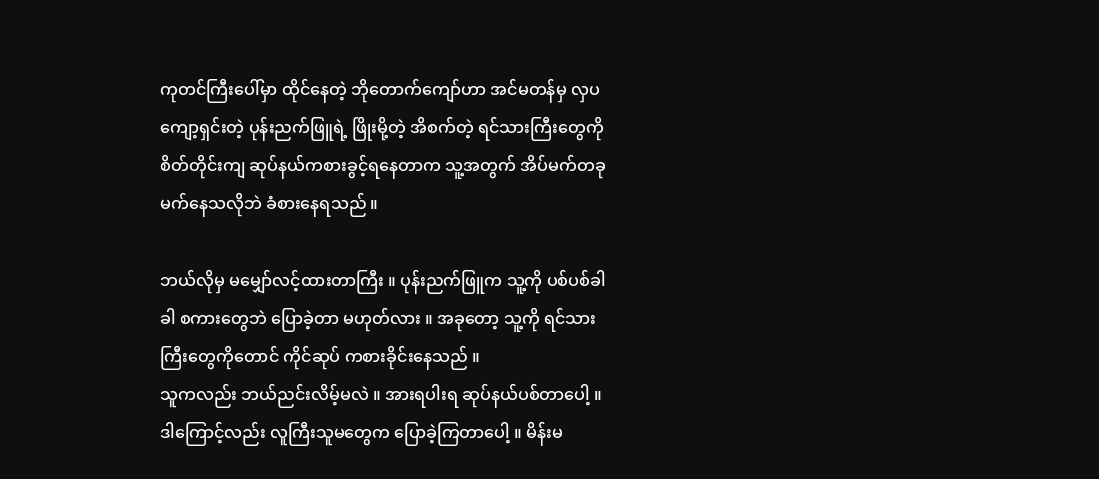ကုတင်ကြီးပေါ်မှာ ထိုင်နေတဲ့ ဘိုတောက်ကျော်ဟာ အင်မတန်မှ လှပကျော့ရှင်းတဲ့ ပုန်းညက်ဖြူရဲ့ ဖြိုးမို့တဲ့ အိစက်တဲ့ ရင်သားကြီးတွေကို စိတ်တိုင်းကျ ဆုပ်နယ်ကစားခွင့်ရနေတာက သူ့အတွက် အိပ်မက်တခု မက်နေသလိုဘဲ ခံစားနေရသည် ။

ဘယ်လိုမှ မမျှော်လင့်ထားတာကြီး ။ ပုန်းညက်ဖြူက သူ့ကို ပစ်ပစ်ခါခါ စကားတွေဘဲ ပြောခဲ့တာ မဟုတ်လား ။ အခုတော့ သူ့ကို ရင်သားကြီးတွေကိုတောင် ကိုင်ဆုပ် ကစားခိုင်းနေသည် ။
သူကလည်း ဘယ်ညင်းလိမ့်မလဲ ။ အားရပါးရ ဆုပ်နယ်ပစ်တာပေါ့ ။
ဒါကြောင့်လည်း လူကြီးသူမတွေက ပြောခဲ့ကြတာပေါ့ ။ မိန်းမ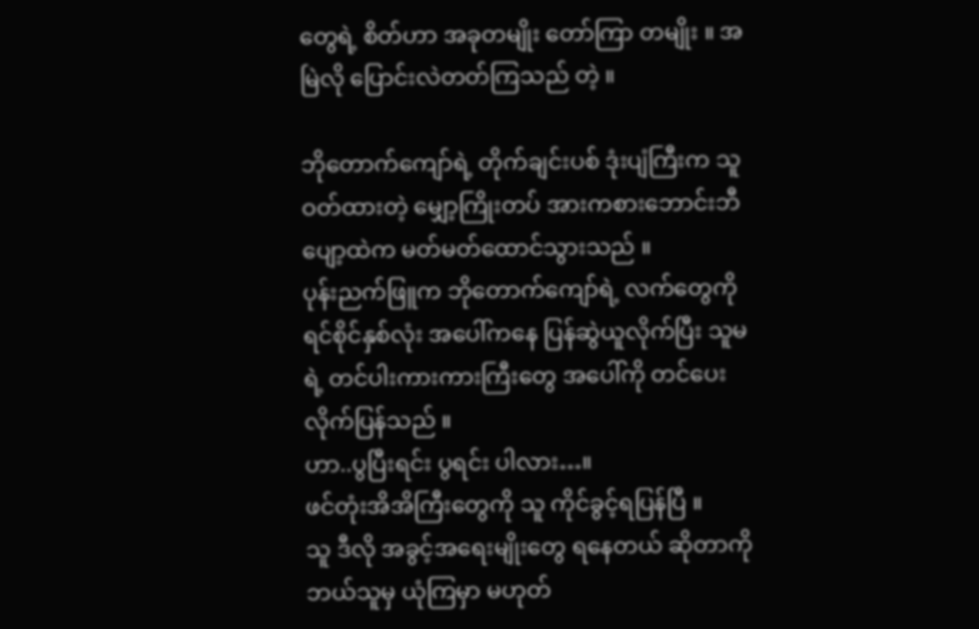တွေရဲ့ စိတ်ဟာ အခုတမျိုး တော်ကြာ တမျိုး ။ အမြဲလို ပြောင်းလဲတတ်ကြသည် တဲ့ ။

ဘိုတောက်ကျော်ရဲ့ တိုက်ချင်းပစ် ဒုံးပျံကြီးက သူ ဝတ်ထားတဲ့ မျှော့ကြိုးတပ် အားကစားဘောင်းဘီပျော့ထဲက မတ်မတ်ထောင်သွားသည် ။
ပုန်းညက်ဖြူက ဘိုတောက်ကျော်ရဲ့ လက်တွေကို ရင်စိုင်နှစ်လုံး အပေါ်ကနေ ပြန်ဆွဲယူလိုက်ပြီး သူမရဲ့ တင်ပါးကားကားကြီးတွေ အပေါ်ကို တင်ပေးလိုက်ပြန်သည် ။
ဟာ..ပွပြီးရင်း ပွရင်း ပါလား…။
ဖင်တုံးအိအိကြီးတွေကို သူ ကိုင်ခွင့်ရပြန်ပြီ ။
သူ ဒီလို အခွင့်အရေးမျိုးတွေ ရနေတယ် ဆိုတာကို ဘယ်သူမှ ယုံကြမှာ မဟုတ်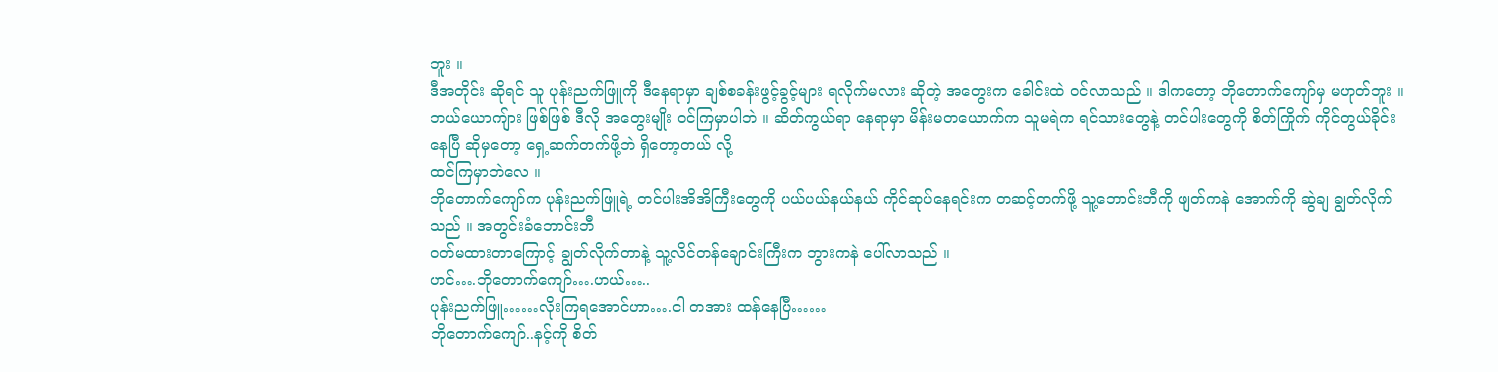ဘူး ။
ဒီအတိုင်း ဆိုရင် သူ ပုန်းညက်ဖြူကို ဒီနေရာမှာ ချစ်စခန်းဖွင့်ခွင့်များ ရလိုက်မလား ဆိုတဲ့ အတွေးက ခေါင်းထဲ ဝင်လာသည် ။ ဒါကတော့ ဘိုတောက်ကျော်မှ မဟုတ်ဘူး ။ ဘယ်ယောကျ်ား ဖြစ်ဖြစ် ဒီလို အတွေးမျိုး ဝင်ကြမှာပါဘဲ ။ ဆိတ်ကွယ်ရာ နေရာမှာ မိန်းမတယောက်က သူမရဲက ရင်သားတွေနဲ့ တင်ပါးတွေကို စိတ်ကြိုက် ကိုင်တွယ်ခိုင်းနေပြီ ဆိုမှတော့ ရှေ့ဆက်တက်ဖို့ဘဲ ရှိတော့တယ် လို့
ထင်ကြမှာဘဲလေ ။
ဘိုတောက်ကျော်က ပုန်းညက်ဖြူရဲ့ တင်ပါးအိအိကြီးတွေကို ပယ်ပယ်နယ်နယ် ကိုင်ဆုပ်နေရင်းက တဆင့်တက်ဖို့ သူ့ဘောင်းဘီကို ဖျတ်ကနဲ အောက်ကို ဆွဲချ ချွတ်လိုက်သည် ။ အတွင်းခံဘောင်းဘီ
ဝတ်မထားတာကြောင့် ချွတ်လိုက်တာနဲ့ သူ့လိင်တန်ချောင်းကြီးက ဘွားကနဲ ပေါ်လာသည် ။
ဟင်….ဘိုတောက်ကျော်….ဟယ်…..
ပုန်းညက်ဖြူ……လိုးကြရအောင်ဟာ….ငါ တအား ထန်နေပြီ……
ဘိုတောက်ကျော်..နင့်ကို စိတ်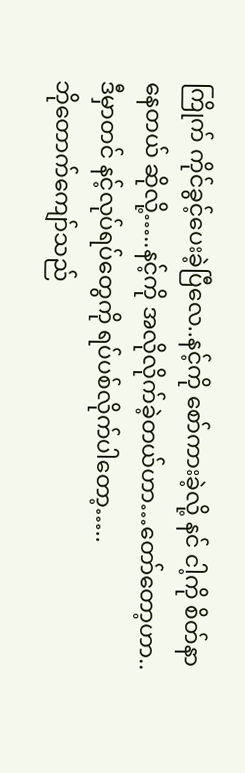ကြိုက် ကိုင်ခွင့်ပေးခဲ့ပြီလေ..နင့်ကို စော်ကားခဲ့လို့ နင် ငါ့ကို စိတ်နာနေတယ် ဆိုလို့…..နင့်ကို အလိုလိုက်ခဲ့တယ်ဟာ…တော်တော့ဟာ..ဒီမှာတင် နင့်လုပ်ရပ်တွေကို ရပ်ပစ်လိုက်ပါတော့…..
ဘိုတောက်ကျော်သည်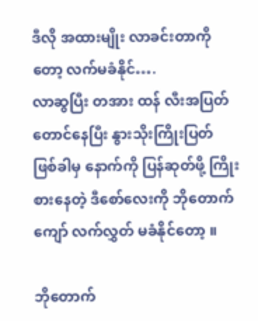ဒီလို အထားမျိုး လာခင်းတာကိုတော့ လက်မခံနိုင်….
လာဆွပြီး တအား ထန် လီးအပြတ် တောင်နေပြီး နွားသိုးကြိုးပြတ် ဖြစ်ခါမှ နောက်ကို ပြန်ဆုတ်ဖို့ ကြိုးစားနေတဲ့ ဒီစော်လေးကို ဘိုတောက်ကျော် လက်လွှတ် မခံနိုင်တော့ ။

ဘိုတောက်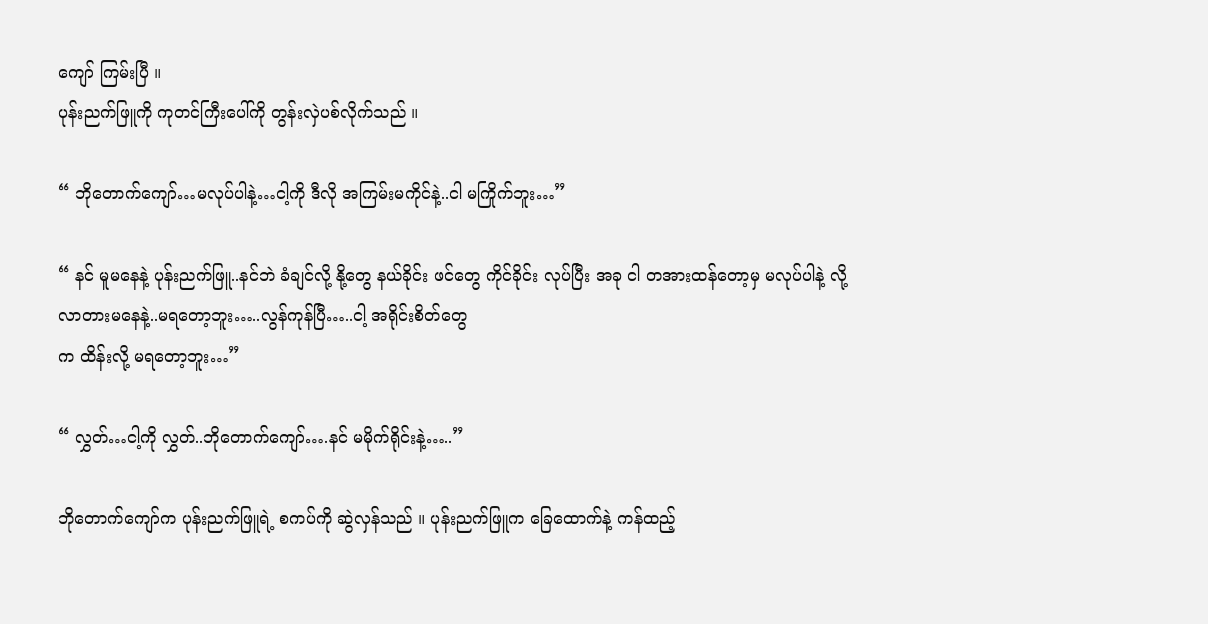ကျော် ကြမ်းပြီ ။
ပုန်းညက်ဖြူကို ကုတင်ကြီးပေါ်ကို တွန်းလှဲပစ်လိုက်သည် ။

“ ဘိုတောက်ကျော်…မလုပ်ပါနဲ့…ငါ့ကို ဒီလို အကြမ်းမကိုင်နဲ့..ငါ မကြိုက်ဘူး…”

“ နင် မူမနေနဲ့ ပုန်းညက်ဖြူ..နင်ဘဲ ခံချင်လို့ နို့တွေ နယ်ခိုင်း ဖင်တွေ ကိုင်ခိုင်း လုပ်ပြီး အခု ငါ တအားထန်တော့မှ မလုပ်ပါနဲ့ လို့ လာတားမနေနဲ့..မရတော့ဘူး…..လွန်ကုန်ပြီ…..ငါ့ အရိုင်းစိတ်တွေ
က ထိန်းလို့ မရတော့ဘူး…”

“ လွှတ်…ငါ့ကို လွှတ်..ဘိုတောက်ကျော်….နင် မမိုက်ရိုင်းနဲ့…..”

ဘိုတောက်ကျော်က ပုန်းညက်ဖြူရဲ့ စကပ်ကို ဆွဲလှန်သည် ။ ပုန်းညက်ဖြူက ခြေထောက်နဲ့ ကန်ထည့်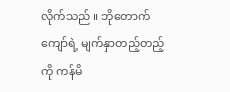လိုက်သည် ။ ဘိုတောက်ကျော်ရဲ့ မျက်နှာတည့်တည့်ကို ကန်မိ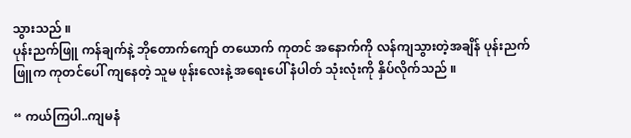သွားသည် ။
ပုန်းညက်ဖြူ ကန်ချက်နဲ့ ဘိုတောက်ကျော် တယောက် ကုတင် အနောက်ကို လန်ကျသွားတဲ့အချိန် ပုန်းညက်ဖြူက ကုတင်ပေါ် ကျနေတဲ့ သူမ ဖုန်းလေးနဲ့ အရေးပေါ် နံပါတ် သုံးလုံးကို နှိပ်လိုက်သည် ။

“ ကယ်ကြပါ..ကျမနံ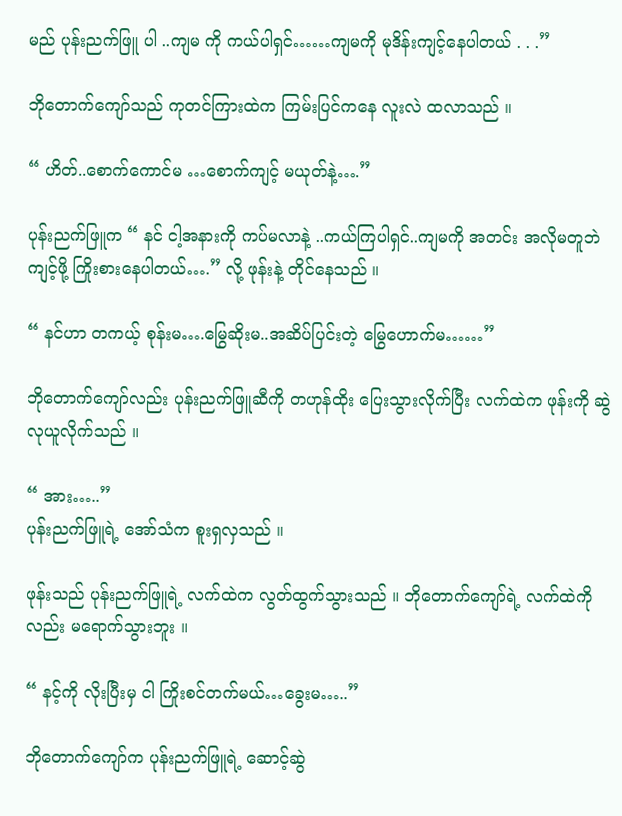မည် ပုန်းညက်ဖြူ ပါ ..ကျမ ကို ကယ်ပါရှင်……ကျမကို မုဒိန်းကျင့်နေပါတယ် . . .”

ဘိုတောက်ကျော်သည် ကုတင်ကြားထဲက ကြမ်းပြင်ကနေ လူးလဲ ထလာသည် ။

“ ဟိတ်..စောက်ကောင်မ …စောက်ကျင့် မယုတ်နဲ့….”

ပုန်းညက်ဖြူက “ နင် ငါ့အနားကို ကပ်မလာနဲ့ ..ကယ်ကြပါရှင်..ကျမကို အတင်း အလိုမတူဘဲ ကျင့်ဖို့ ကြိုးစားနေပါတယ်….” လို့ ဖုန်းနဲ့ တိုင်နေသည် ။

“ နင်ဟာ တကယ့် စုန်းမ….မြွေဆိုးမ..အဆိပ်ပြင်းတဲ့ မြွေဟောက်မ……”

ဘိုတောက်ကျော်လည်း ပုန်းညက်ဖြူဆီကို တဟုန်ထိုး ပြေးသွားလိုက်ပြီး လက်ထဲက ဖုန်းကို ဆွဲလုယူလိုက်သည် ။

“ အား…..”
ပုန်းညက်ဖြူရဲ့ အော်သံက စူးရှလှသည် ။

ဖုန်းသည် ပုန်းညက်ဖြူရဲ့ လက်ထဲက လွတ်ထွက်သွားသည် ။ ဘိုတောက်ကျော်ရဲ့ လက်ထဲကိုလည်း မရောက်သွားဘူး ။

“ နင့်ကို လိုးပြီးမှ ငါ ကြိုးစင်တက်မယ်…ခွေးမ…..”

ဘိုတောက်ကျော်က ပုန်းညက်ဖြူရဲ့ ဆောင့်ဆွဲ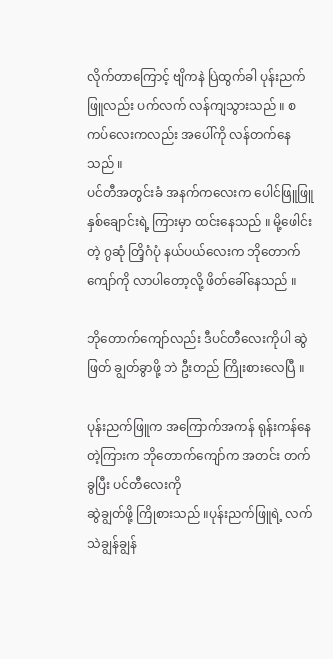လိုက်တာကြောင့် ဗျိကနဲ ပြဲထွက်ခါ ပုန်းညက်ဖြူလည်း ပက်လက် လန်ကျသွားသည် ။ စကပ်လေးကလည်း အပေါ်ကို လန်တက်နေသည် ။
ပင်တီအတွင်းခံ အနက်ကလေးက ပေါင်ဖြူဖြူ နှစ်ချောင်းရဲ့ ကြားမှာ ထင်းနေသည် ။ မို့ဖေါင်းတဲ့ ဂွဆုံ တြိ့ဂံပုံ နယ်ပယ်လေးက ဘိုတောက်ကျော်ကို လာပါတော့လို့ ဖိတ်ခေါ်နေသည် ။

ဘိုတောက်ကျော်လည်း ဒီပင်တီလေးကိုပါ ဆွဲဖြတ် ချွတ်ခွာဖို့ ဘဲ ဦးတည် ကြိုးစားလေပြီ ။

ပုန်းညက်ဖြူက အကြောက်အကန် ရုန်းကန်နေတဲ့ကြားက ဘိုတောက်ကျော်က အတင်း တက်ခွပြီး ပင်တီလေးကို
ဆွဲချွတ်ဖို့ ကြိုစားသည် ။ပုန်းညက်ဖြူရဲ့ လက်သဲချွန်ချွန်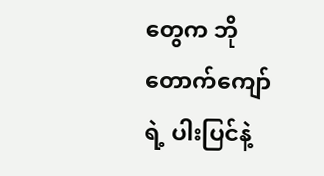တွေက ဘိုတောက်ကျော်ရဲ့ ပါးပြင်နဲ့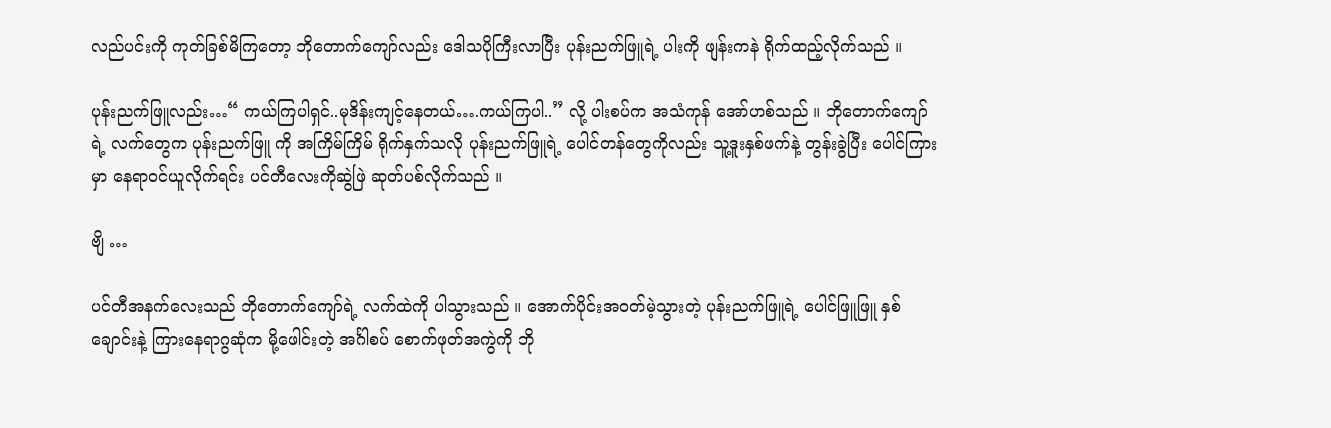လည်ပင်းကို ကုတ်ခြစ်မိကြတော့ ဘိုတောက်ကျော်လည်း ဒေါသပိုကြီးလာပြီး ပုန်းညက်ဖြူရဲ့ ပါးကို ဖျန်းကနဲ ရိုက်ထည့်လိုက်သည် ။

ပုန်းညက်ဖြူလည်း…“ ကယ်ကြပါရှင်..မုဒိန်းကျင့်နေတယ်….ကယ်ကြပါ..” လို့ ပါးစပ်က အသံကုန် အော်ဟစ်သည် ။ ဘိုတောက်ကျော်ရဲ့ လက်တွေက ပုန်းညက်ဖြူ ကို အကြိမ်ကြိမ် ရိုက်နှက်သလို ပုန်းညက်ဖြူရဲ့ ပေါင်တန်တွေကိုလည်း သူ့ဒူးနှစ်ဖက်နဲ့ တွန်းခွဲပြီး ပေါင်ကြားမှာ နေရာဝင်ယူလိုက်ရင်း ပင်တီလေးကိုဆွဲဖြဲ ဆုတ်ပစ်လိုက်သည် ။

ဗျိ …

ပင်တီအနက်လေးသည် ဘိုတောက်ကျော်ရဲ့ လက်ထဲကို ပါသွားသည် ။ အောက်ပိုင်းအဝတ်မဲ့သွားတဲ့ ပုန်းညက်ဖြူရဲ့ ပေါင်ဖြူဖြူ နှစ်ချောင်းနဲ့ ကြားနေရာဂွဆုံက မို့ဖေါင်းတဲ့ အင်္ဂါစပ် စောက်ဖုတ်အကွဲကို ဘို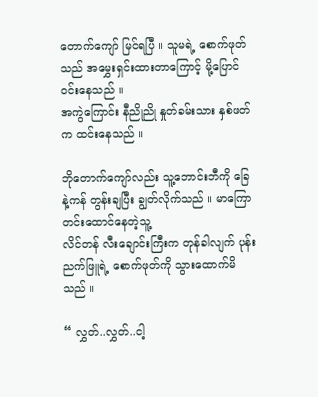တောက်ကျော် မြင်ရပြီ ။ သူမရဲ့ စောက်ဖုတ်သည် အမွှေးရှင်းထားတာကြောင့် မို့ပြောင်ဝင်းနေသည် ။
အကွဲကြောင်း နီညိုညို နှုတ်ခမ်းသား နှစ်ဖတ်က ထင်းနေသည် ။

ဘိုတောက်ကျော်လည်း သူ့ဘောင်းဘီကို ခြေနဲ့ကန် တွန်းချပြီး ချွတ်လိုက်သည် ။ မာကြောတင်းထောင်နေတဲ့သူ့
လိင်တန် လီးချောင်းကြီးက တုန်ခါလျက် ပုန်းညက်ဖြူရဲ့ စောက်ဖုတ်ကို သွားထောက်မိသည် ။

“ လွှတ်..လွှတ်..ငါ့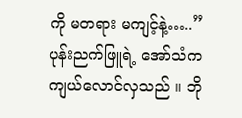ကို မတရား မကျင့်နဲ့…..”
ပုန်းညက်ဖြူရဲ့ အော်သံက ကျယ်လောင်လှသည် ။ ဘို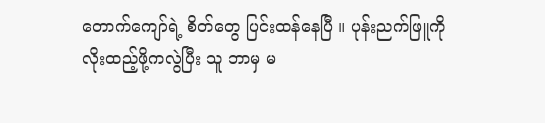တောက်ကျော်ရဲ့ စိတ်တွေ ပြင်းထန်နေပြီ ။ ပုန်းညက်ဖြူကို
လိုးထည့်ဖို့ကလွဲပြီး သူ ဘာမှ မ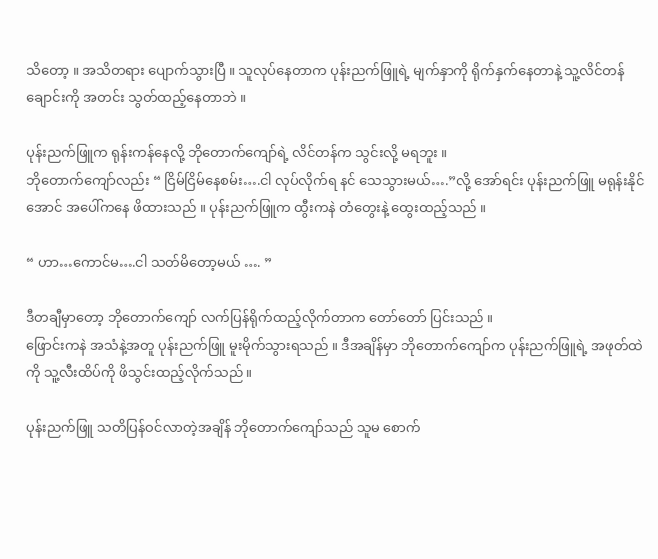သိတော့ ။ အသိတရား ပျောက်သွားပြီ ။ သူလုပ်နေတာက ပုန်းညက်ဖြူရဲ့ မျက်နှာကို ရိုက်နှက်နေတာနဲ့ သူ့လိင်တန်ချောင်းကို အတင်း သွတ်ထည့်နေတာဘဲ ။

ပုန်းညက်ဖြူက ရုန်းကန်နေလို့ ဘိုတောက်ကျော်ရဲ့ လိင်တန်က သွင်းလို့ မရဘူး ။
ဘိုတောက်ကျော်လည်း “ ငြိမ်ငြိမ်နေစမ်း….ငါ လုပ်လိုက်ရ နင် သေသွားမယ်….”လို့ အော်ရင်း ပုန်းညက်ဖြူ မရုန်းနိုင်အောင် အပေါ်ကနေ ဖိထားသည် ။ ပုန်းညက်ဖြူက ထွီးကနဲ တံတွေးနဲ့ ထွေးထည့်သည် ။

“ ဟာ…ကောင်မ….ငါ သတ်မိတော့မယ် …. ”

ဒီတချီမှာတော့ ဘိုတောက်ကျော် လက်ပြန်ရိုက်ထည့်လိုက်တာက တော်တော် ပြင်းသည် ။
ဖြောင်းကနဲ အသံနဲ့အတူ ပုန်းညက်ဖြူ မူးမိုက်သွားရသည် ။ ဒီအချိန်မှာ ဘိုတောက်ကျော်က ပုန်းညက်ဖြူရဲ့ အဖုတ်ထဲကို သူ့လီးထိပ်ကို ဖိသွင်းထည့်လိုက်သည် ။

ပုန်းညက်ဖြူ သတိပြန်ဝင်လာတဲ့အချိန် ဘိုတောက်ကျော်သည် သူမ စောက်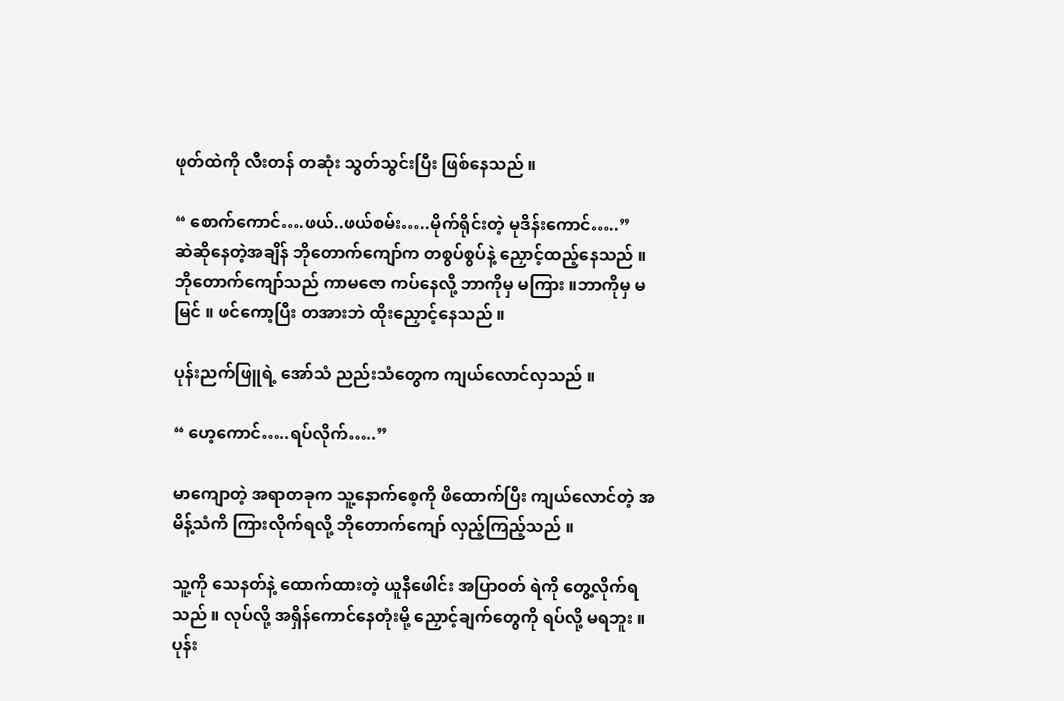ဖုတ်ထဲကို လီးတန် တဆုံး သွတ်သွင်းပြီး ဖြစ်နေသည် ။

“ စောက်ကောင်….ဖယ်..ဖယ်စမ်း…..မိုက်ရိုင်းတဲ့ မုဒိန်းကောင်…..”
ဆဲဆိုနေတဲ့အချိန် ဘိုတောက်ကျော်က တစွပ်စွပ်နဲ့ ညှောင့်ထည့်နေသည် ။ ဘိုတောက်ကျော်သည် ကာမဇော ကပ်နေလို့ ဘာကိုမှ မကြား ။ဘာကိုမှ မမြင် ။ ဖင်ကော့ပြီး တအားဘဲ ထိုးညှောင့်နေသည် ။

ပုန်းညက်ဖြူရဲ့ အော်သံ ညည်းသံတွေက ကျယ်လောင်လှသည် ။

“ ဟေ့ကောင်…..ရပ်လိုက်…..”

မာကျောတဲ့ အရာတခုက သူ့နောက်စေ့ကို ဖိထောက်ပြီး ကျယ်လောင်တဲ့ အမိန့်သံကိ ကြားလိုက်ရလို့ ဘိုတောက်ကျော် လှည့်ကြည့်သည် ။

သူ့ကို သေနတ်နဲ့ ထောက်ထားတဲ့ ယူနီဖေါင်း အပြာဝတ် ရဲကို တွေ့လိုက်ရသည် ။ လုပ်လို့ အရှိန်ကောင်နေတုံးမို့ ညှောင့်ချက်တွေကို ရပ်လို့ မရဘူး ။ ပုန်း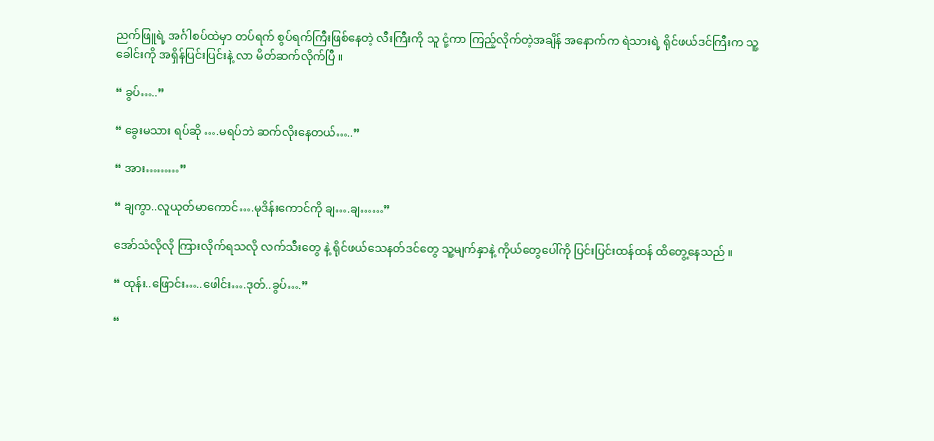ညက်ဖြူရဲ့ အင်္ဂါစပ်ထဲမှာ တပ်ရက် စွပ်ရက်ကြီးဖြစ်နေတဲ့ လီးကြီးကို သူ ငုံ့ကာ ကြည့်လိုက်တဲ့အချိန် အနောက်က ရဲသားရဲ့ ရိုင်ဖယ်ဒင်ကြီးက သူ့ခေါင်းကို အရှိန်ပြင်းပြင်းနဲ့ လာ မိတ်ဆက်လိုက်ပြီ ။

“ ခွပ်…..”

“ ခွေးမသား ရပ်ဆို ….မရပ်ဘဲ ဆက်လိုးနေတယ်…..”

“ အား………”

“ ချကွာ..လူယုတ်မာကောင်….မုဒိန်းကောင်ကို ချ….ချ……”

အော်သံလိုလို ကြားလိုက်ရသလို လက်သီးတွေ နဲ့ ရိုင်ဖယ်သေနတ်ဒင်တွေ သူ့မျက်နှာနဲ့ ကိုယ်တွေပေါ်ကို ပြင်းပြင်းထန်ထန် ထိတွေ့နေသည် ။

“ ထုန်း..ဖြောင်း…..ဖေါင်း….ဒုတ်..ခွပ်….”

“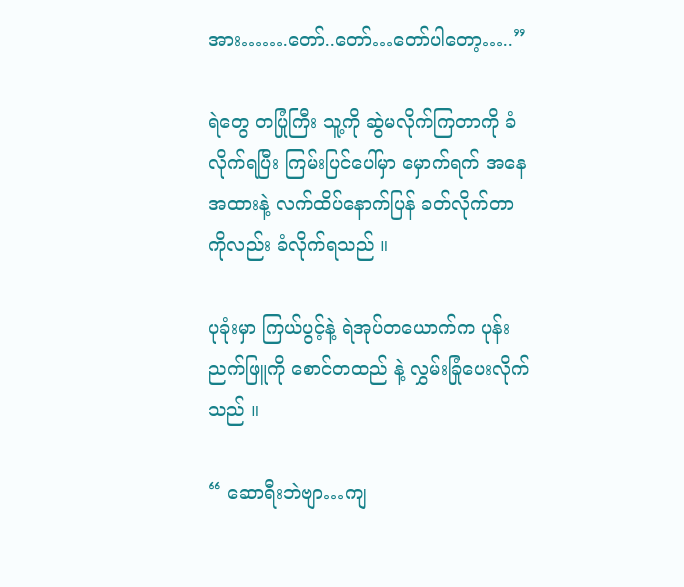အား…….တော်..တော်…တော်ပါတော့…..”

ရဲတွေ တပြုံကြီး သူ့ကို ဆွဲမလိုက်ကြတာကို ခံလိုက်ရပြီး ကြမ်းပြင်ပေါ်မှာ မှောက်ရက် အနေအထားနဲ့ လက်ထိပ်နောက်ပြန် ခတ်လိုက်တာကိုလည်း ခံလိုက်ရသည် ။

ပုခုံးမှာ ကြယ်ပွင့်နဲ့ ရဲအုပ်တယောက်က ပုန်းညက်ဖြူကို စောင်တထည် နဲ့ လွှမ်းခြုံပေးလိုက်သည် ။

“ ဆောရီးဘဲဗျာ…ကျ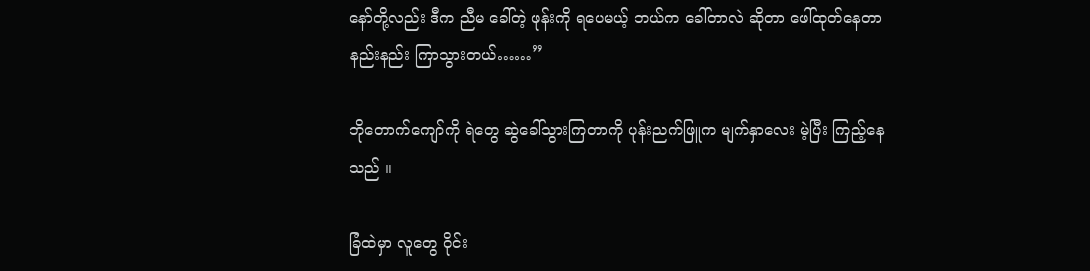နော်တို့လည်း ဒီက ညီမ ခေါ်တဲ့ ဖုန်းကို ရပေမယ့် ဘယ်က ခေါ်တာလဲ ဆိုတာ ဖေါ်ထုတ်နေတာ နည်းနည်း ကြာသွားတယ်……”

ဘိုတောက်ကျော်ကို ရဲတွေ ဆွဲခေါ်သွားကြတာကို ပုန်းညက်ဖြူက မျက်နှာလေး မဲ့ပြီး ကြည့်နေသည် ။

ခြံထဲမှာ လူတွေ ဝိုင်း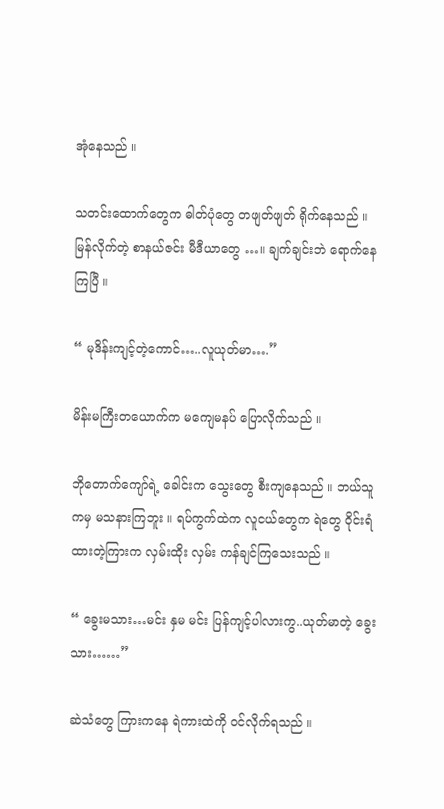အုံနေသည် ။

သတင်းထောက်တွေက ဓါတ်ပုံတွေ တဖျတ်ဖျတ် ရိုက်နေသည် ။ မြန်လိုက်တဲ့ စာနယ်ဇင်း မီဒီယာတွေ …။ ချက်ချင်းဘဲ ရောက်နေကြပြီ ။

“ မုဒိန်းကျင့်တဲ့ကောင်…..လူယုတ်မာ….”

မိန်းမကြီးတယောက်က မကျေမနပ် ပြောလိုက်သည် ။

ဘိုတောက်ကျော်ရဲ့ ခေါင်းက သွေးတွေ စီးကျနေသည် ။ ဘယ်သူကမှ မသနားကြဘူး ။ ရပ်ကွက်ထဲက လူငယ်တွေက ရဲတွေ ဝိုင်းရံထားတဲ့ကြားက လှမ်းထိုး လှမ်း ကန်ချင်ကြသေးသည် ။

“ ခွေးမသား…မင်း နှမ မင်း ပြန်ကျင့်ပါလားကွ..ယုတ်မာတဲ့ ခွေးသား……”

ဆဲသံတွေ ကြားကနေ ရဲကားထဲကို ဝင်လိုက်ရသည် ။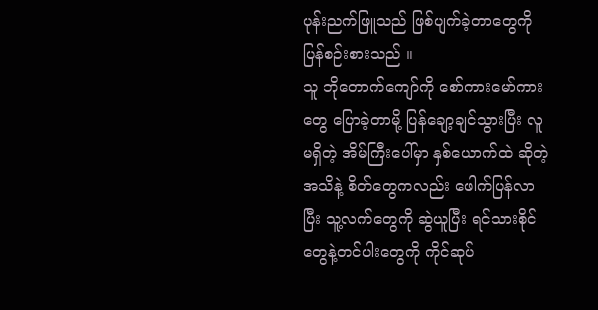ပုန်းညက်ဖြူသည် ဖြစ်ပျက်ခဲ့တာတွေကို ပြန်စဉ်းစားသည် ။
သူ ဘိုတောက်ကျော်ကို စော်ကားမော်ကားတွေ ပြောခဲ့တာမို့ ပြန်ချော့ချင်သွားပြီး လူမရှိတဲ့ အိမ်ကြီးပေါ်မှာ နှစ်ယောက်ထဲ ဆိုတဲ့ အသိနဲ့ စိတ်တွေကလည်း ဖေါက်ပြန်လာပြီး သူ့လက်တွေကို ဆွဲယူပြီး ရင်သားစိုင်တွေနဲ့တင်ပါးတွေကို ကိုင်ဆုပ်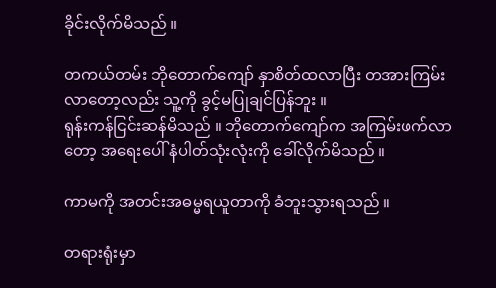ခိုင်းလိုက်မိသည် ။

တကယ်တမ်း ဘိုတောက်ကျော် နှာစိတ်ထလာပြီး တအားကြမ်းလာတော့လည်း သူ့ကို ခွင့်မပြုချင်ပြန်ဘူး ။
ရုန်းကန်ငြင်းဆန်မိသည် ။ ဘိုတောက်ကျော်က အကြမ်းဖက်လာတော့ အရေးပေါ် နံပါတ်သုံးလုံးကို ခေါ်လိုက်မိသည် ။

ကာမကို အတင်းအဓမ္မရယူတာကို ခံဘူးသွားရသည် ။

တရားရုံးမှာ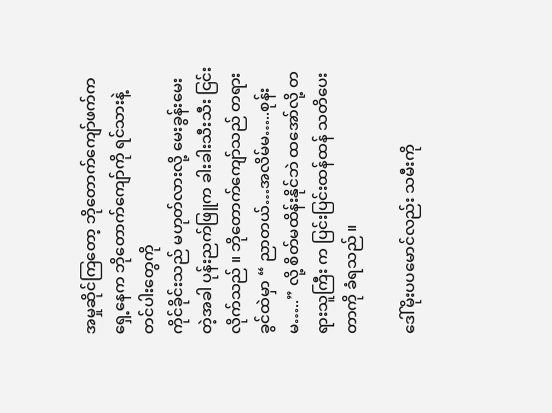အမှုဆိုင်ကြတော့ ဘိုတောက်ကျော်ဖက်က ရှေ့နေက ဘိုတောက်ကျော်ကို ရင်သားနဲ့ တင်ပါးတွေကို
ကိုင်ခိုင်းသည် မဟုတ်လားလို့ မေးခွန်းမေးတဲ့အခါ ပုန်းညက်ဖြူက ခါးခါးသီးသီး ငြင်းလိုက်သည် ။ ဘိုတောက်ကျော်သည် တရားခွင်ထဲမှာ “ ညာတယ်…အလိမ်မ…..စုန်းမ…..” လို့ စိတ်မထိန်းနိုင်ဘဲ ထအော်လို့ တရားသူကြီး က ပြင်းပြင်းထန်ထန် သတိပေးတာကို ခံရသည် ။

ဒေါ်မိုးပပမောင်လည်း သမီးကို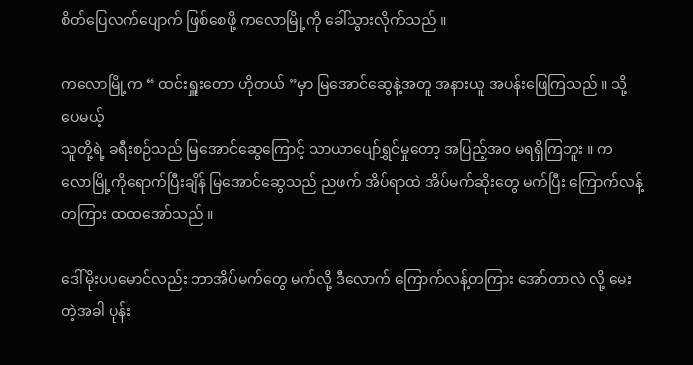စိတ်ပြေလက်ပျောက် ဖြစ်စေဖို့ ကလောမြို့ကို ခေါ်သွားလိုက်သည် ။

ကလောမြို့က “ ထင်းရှူးတော ဟိုတယ် ”မှာ မြအောင်ဆွေနဲ့အတူ အနားယူ အပန်းဖြေကြသည် ။ သို့ပေမယ့်
သူတို့ရဲ့ ခရီးစဉ်သည် မြအောင်ဆွေကြောင့် သာယာပျော်ရွှင်မှုတော့ အပြည့်အ၀ မရရှိကြဘူး ။ ကလောမြို့ကိုရောက်ပြီးချိန် မြအောင်ဆွေသည် ညဖက် အိပ်ရာထဲ အိပ်မက်ဆိုးတွေ မက်ပြီး ကြောက်လန့်တကြား ထထအော်သည် ။

ဒေါ်မိုးပပမောင်လည်း ဘာအိပ်မက်တွေ မက်လို့ ဒီလောက် ကြောက်လန့်တကြား အော်တာလဲ လို့ မေးတဲ့အခါ ပုန်း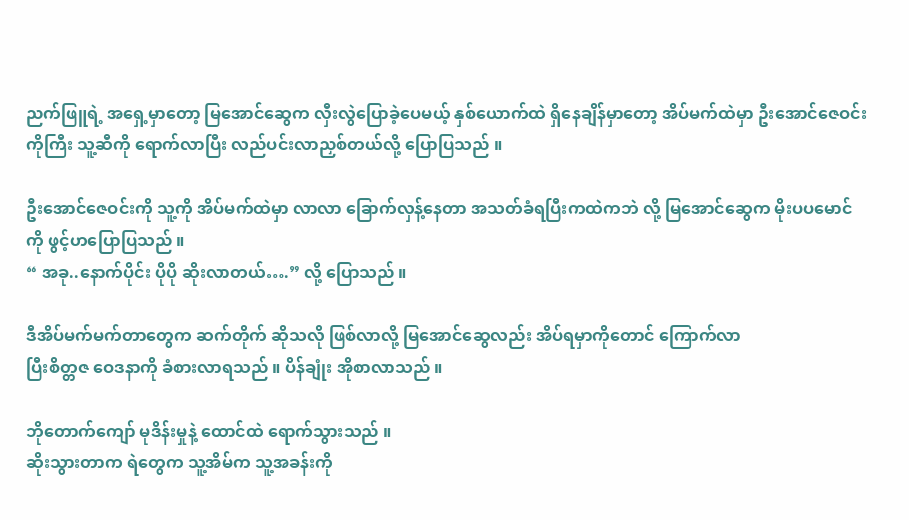ညက်ဖြူရဲ့ အရှေ့မှာတော့ မြအောင်ဆွေက လှီးလွဲပြောခဲ့ပေမယ့် နှစ်ယောက်ထဲ ရှိနေချိန်မှာတော့ အိပ်မက်ထဲမှာ ဦးအောင်ဇေဝင်းကိုကြီး သူ့ဆီကို ရောက်လာပြီး လည်ပင်းလာညှစ်တယ်လို့ ပြောပြသည် ။

ဦးအောင်ဇေဝင်းကို သူ့ကို အိပ်မက်ထဲမှာ လာလာ ခြောက်လှန့်နေတာ အသတ်ခံရပြီးကထဲကဘဲ လို့ မြအောင်ဆွေက မိုးပပမောင်ကို ဖွင့်ဟပြောပြသည် ။
“ အခု..နောက်ပိုင်း ပိုပို ဆိုးလာတယ်….” လို့ ပြောသည် ။

ဒီအိပ်မက်မက်တာတွေက ဆက်တိုက် ဆိုသလို ဖြစ်လာလို့ မြအောင်ဆွေလည်း အိပ်ရမှာကိုတောင် ကြောက်လာ
ပြီးစိတ္တဇ ဝေဒနာကို ခံစားလာရသည် ။ ပိန်ချုံး အိုစာလာသည် ။

ဘိုတောက်ကျော် မုဒိန်းမှုနဲ့ ထောင်ထဲ ရောက်သွားသည် ။
ဆိုးသွားတာက ရဲတွေက သူ့အိမ်က သူ့အခန်းကို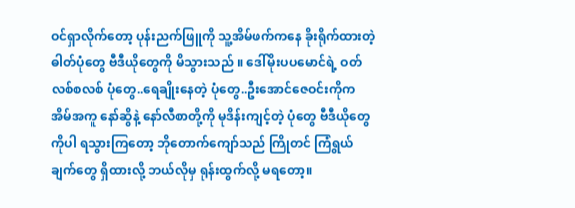ဝင်ရှာလိုက်တော့ ပုန်းညက်ဖြူကို သူ့အိမ်ဖက်ကနေ ခိုးရိုက်ထားတဲ့ ဓါတ်ပုံတွေ ဗီဒီယိုတွေကို မိသွားသည် ။ ဒေါ်မိုးပပမောင်ရဲ့ ဝတ်လစ်စလစ် ပုံတွေ..ရေချိုးနေတဲ့ ပုံတွေ..ဦးအောင်ဇေဝင်းကိုက အိမ်အကူ နော်ဆွိနဲ့ နော်လီစာတို့ကို မုဒိန်းကျင့်တဲ့ ပုံတွေ ဗီဒီယိုတွေကိုပါ ရသွားကြတော့ ဘိုတောက်ကျော်သည် ကြိုတင် ကြံရွယ်ချက်တွေ ရှိထားလို့ ဘယ်လိုမှ ရုန်းထွက်လို့ မရတော့။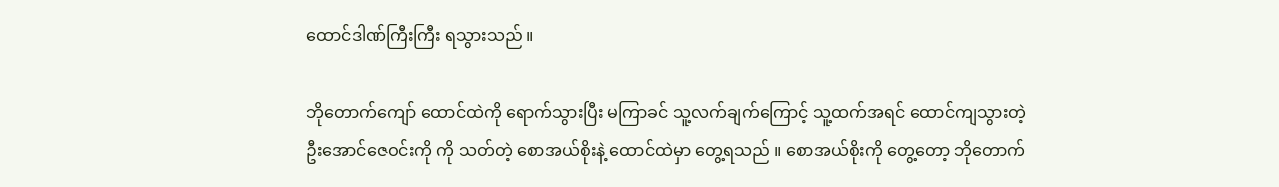ထောင်ဒါဏ်ကြီးကြီး ရသွားသည် ။

ဘိုတောက်ကျော် ထောင်ထဲကို ရောက်သွားပြီး မကြာခင် သူ့လက်ချက်ကြောင့် သူ့ထက်အရင် ထောင်ကျသွားတဲ့
ဦးအောင်ဇေဝင်းကို ကို သတ်တဲ့ စောအယ်စိုးနဲ့ ထောင်ထဲမှာ တွေ့ရသည် ။ စောအယ်စိုးကို တွေ့တော့ ဘိုတောက်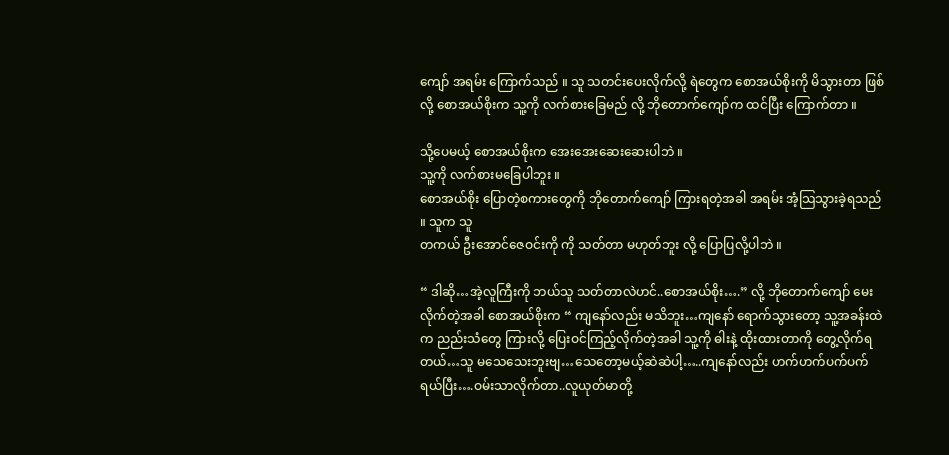ကျော် အရမ်း ကြောက်သည် ။ သူ သတင်းပေးလိုက်လို့ ရဲတွေက စောအယ်စိုးကို မိသွားတာ ဖြစ်လို့ စောအယ်စိုးက သူ့ကို လက်စားခြေမည် လို့ ဘိုတောက်ကျော်က ထင်ပြီး ကြောက်တာ ။

သို့ပေမယ့် စောအယ်စိုးက အေးအေးဆေးဆေးပါဘဲ ။
သူ့ကို လက်စားမခြေပါဘူး ။
စောအယ်စိုး ပြောတဲ့စကားတွေကို ဘိုတောက်ကျော် ကြားရတဲ့အခါ အရမ်း အံ့သြသွားခဲ့ရသည် ။ သူက သူ
တကယ် ဦးအောင်ဇေဝင်းကို ကို သတ်တာ မဟုတ်ဘူး လို့ ပြောပြလို့ပါဘဲ ။

“ ဒါဆို…အဲ့လူကြီးကို ဘယ်သူ သတ်တာလဲဟင်..စောအယ်စိုး….” လို့ ဘိုတောက်ကျော် မေးလိုက်တဲ့အခါ စောအယ်စိုးက “ ကျနော်လည်း မသိဘူး…ကျနော် ရောက်သွားတော့ သူ့အခန်းထဲက ညည်းသံတွေ ကြားလို့ ပြေးဝင်ကြည့်လိုက်တဲ့အခါ သူ့ကို ဓါးနဲ့ ထိုးထားတာကို တွေ့လိုက်ရတယ်…သူ မသေသေးဘူးဗျ…သေတော့မယ့်ဆဲဆဲပါ့…..ကျနော်လည်း ဟက်ဟက်ပက်ပက် ရယ်ပြီး….ဝမ်းသာလိုက်တာ..လူယုတ်မာတို့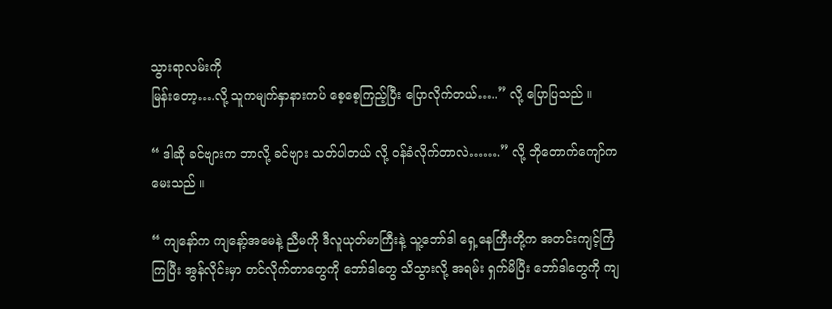သွားရာလမ်းကို
မြန်းတော့….လို့ သူကမျက်နှာနားကပ် စေ့စေ့ကြည့်ပြီး ပြောလိုက်တယ်…..” လို့ ပြောပြသည် ။

“ ဒါဆို ခင်ဗျားက ဘာလို့ ခင်ဗျား သတ်ပါတယ် လို့ ဝန်ခံလိုက်တာလဲ…….” လို့ ဘိုတောက်ကျော်က မေးသည် ။

“ ကျနော်က ကျနော့်အမေနဲ့ ညီမကို ဒီလူယုတ်မာကြီးနဲ့ သူ့ဘော်ဒါ ရှေ့နေကြီးတို့က အတင်းကျင့်ကြံကြပြီး အွန်လိုင်းမှာ တင်လိုက်တာတွေကို ဘော်ဒါတွေ သိသွားလို့ အရမ်း ရှက်မိပြီး ဘော်ဒါတွေကို ကျ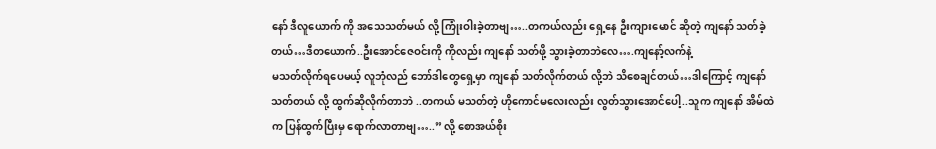နော် ဒီလူယောက် ကို အသေသတ်မယ် လို့ ကြုံးဝါးခဲ့တာဗျ…..တကယ်လည်း ရှေ့နေ ဦးကျားမောင် ဆိုတဲ့ ကျနော် သတ်ခဲ့တယ်…ဒီတယောက်..ဦးအောင်ဇေဝင်းကို ကိုလည်း ကျနော် သတ်ဖို့ သွားခဲ့တာဘဲလေ….ကျနော့်လက်နဲ့
မသတ်လိုက်ရပေမယ့် လူဘုံလည် ဘော်ဒါတွေရှေ့မှာ ကျနော် သတ်လိုက်တယ် လို့ဘဲ သိစေချင်တယ်…ဒါကြောင့် ကျနော် သတ်တယ် လို့ ထွက်ဆိုလိုက်တာဘဲ ..တကယ် မသတ်တဲ့ ဟိုကောင်မလေးလည်း လွတ်သွားအောင်ပေါ့..သူက ကျနော် အိမ်ထဲက ပြန်ထွက်ပြီးမှ ရောက်လာတာဗျ…..” လို့ စောအယ်စိုး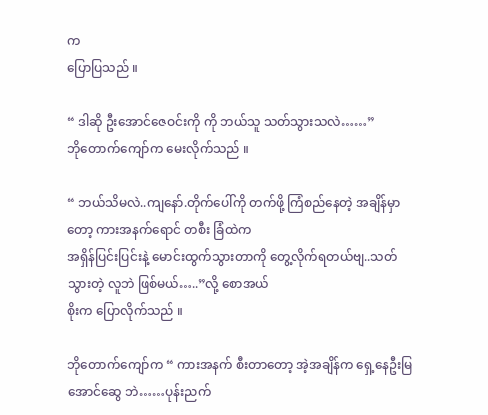က
ပြောပြသည် ။

“ ဒါဆို ဦးအောင်ဇေဝင်းကို ကို ဘယ်သူ သတ်သွားသလဲ……”
ဘိုတောက်ကျော်က မေးလိုက်သည် ။

“ ဘယ်သိမလဲ..ကျနော်.တိုက်ပေါ်ကို တက်ဖို့ ကြံစည်နေတဲ့ အချိန်မှာတော့ ကားအနက်ရောင် တစီး ခြံထဲက
အရှိန်ပြင်းပြင်းနဲ့ မောင်းထွက်သွားတာကို တွေ့လိုက်ရတယ်ဗျ..သတ်သွားတဲ့ လူဘဲ ဖြစ်မယ်…..”လို့ စောအယ်
စိုးက ပြောလိုက်သည် ။

ဘိုတောက်ကျော်က “ ကားအနက် စီးတာတော့ အဲ့အချိန်က ရှေ့နေဦးမြအောင်ဆွေ ဘဲ……ပုန်းညက်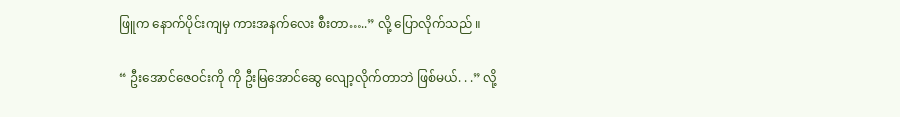ဖြူက နောက်ပိုင်းကျမှ ကားအနက်လေး စီးတာ…..” လို့ ပြောလိုက်သည် ။

“ ဦးအောင်ဇေဝင်းကို ကို ဦးမြအောင်ဆွေ လျော့လိုက်တာဘဲ ဖြစ်မယ်. . .” လို့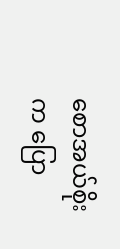စောအယ်စိုးက ပြော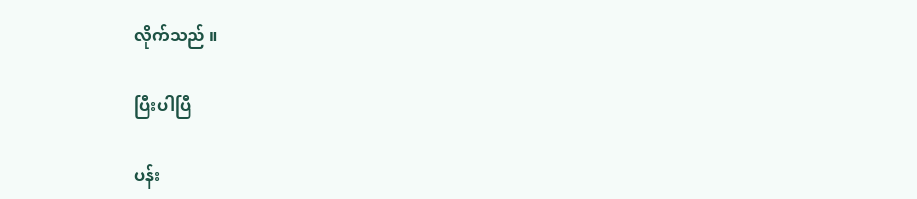လိုက်သည် ။

ပြီးပါပြီ

ပန်း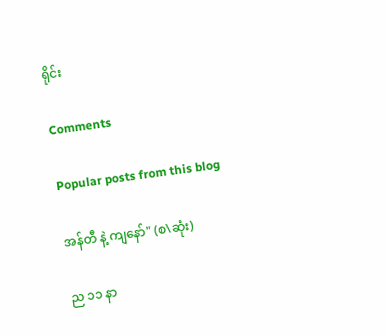ရိုင်း

Comments

Popular posts from this blog

အန်တီ နဲ့ ကျနော်" (စ\ဆုံး)

ည ၁၁ နာ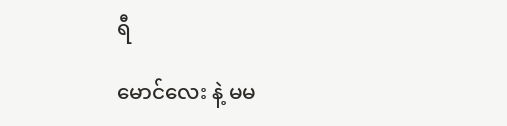ရီ

မောင်လေး နဲ့ မမ